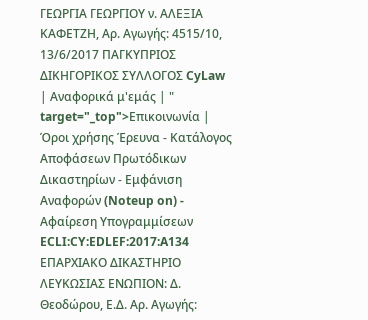ΓΕΩΡΓΙΑ ΓΕΩΡΓΙΟΥ ν. ΑΛΕΞΙΑ ΚΑΦΕΤΖΗ, Αρ. Αγωγής: 4515/10, 13/6/2017 ΠΑΓΚΥΠΡΙΟΣ ΔΙΚΗΓΟΡΙΚΟΣ ΣΥΛΛΟΓΟΣ CyLaw | Αναφορικά μ'εμάς | " target="_top">Επικοινωνία | Όροι χρήσης Έρευνα - Κατάλογος Αποφάσεων Πρωτόδικων Δικαστηρίων - Εμφάνιση Αναφορών (Noteup on) - Αφαίρεση Υπογραμμίσεων ECLI:CY:EDLEF:2017:A134 ΕΠΑΡΧΙΑΚΟ ΔΙΚΑΣΤΗΡΙΟ ΛΕΥΚΩΣΙΑΣ ΕΝΩΠΙΟΝ: Δ. Θεοδώρου, Ε.Δ. Αρ. Αγωγής: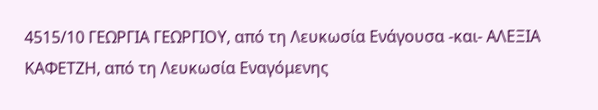4515/10 ΓΕΩΡΓΙΑ ΓΕΩΡΓΙΟΥ, από τη Λευκωσία Ενάγουσα -και- ΑΛΕΞΙΑ ΚΑΦΕΤΖΗ, από τη Λευκωσία Εναγόμενης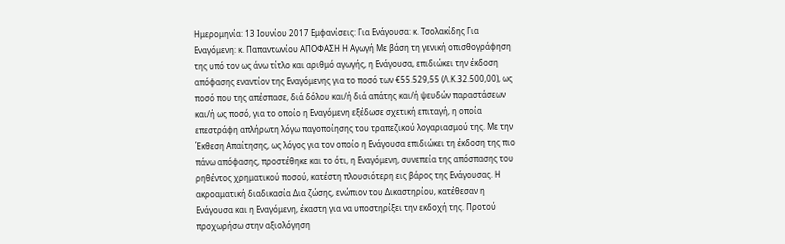Hμερομηνία: 13 Ιουνίου 2017 Eμφανίσεις: Για Ενάγουσα: κ. Τσολακίδης Για Εναγόμενη: κ. Παπαντωνίου ΑΠΟΦΑΣΗ Η Αγωγή Με βάση τη γενική οπισθογράφηση της υπό τον ως άνω τίτλο και αριθμό αγωγής, η Ενάγουσα, επιδιώκει την έκδοση απόφασης εναντίον της Εναγόμενης για το ποσό των €55.529,55 (Λ.Κ.32.500,00), ως ποσό που της απέσπασε, διά δόλου και/ή διά απάτης και/ή ψευδών παραστάσεων και/ή ως ποσό, για το οποίο η Εναγόμενη εξέδωσε σχετική επιταγή, η οποία επεστράφη απλήρωτη λόγω παγοποίησης του τραπεζικού λογαριασμού της. Με την Έκθεση Απαίτησης, ως λόγος για τον οποίο η Ενάγουσα επιδιώκει τη έκδοση της πιο πάνω απόφασης, προστέθηκε και το ότι, η Εναγόμενη, συνεπεία της απόσπασης του ρηθέντος χρηματικού ποσού, κατέστη πλουσιότερη εις βάρος της Ενάγουσας. Η ακροαματική διαδικασία Δια ζώσης, ενώπιον του Δικαστηρίου, κατέθεσαν η Ενάγουσα και η Εναγόμενη, έκαστη για να υποστηρίξει την εκδοχή της. Προτού προχωρήσω στην αξιολόγηση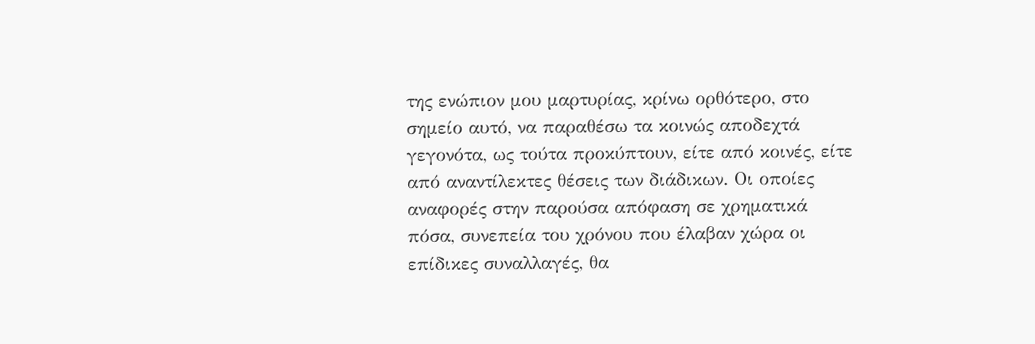της ενώπιον μου μαρτυρίας, κρίνω ορθότερο, στο σημείο αυτό, να παραθέσω τα κοινώς αποδεχτά γεγονότα, ως τούτα προκύπτουν, είτε από κοινές, είτε από αναντίλεκτες θέσεις των διάδικων. Οι οποίες αναφορές στην παρούσα απόφαση σε χρηματικά πόσα, συνεπεία του χρόνου που έλαβαν χώρα οι επίδικες συναλλαγές, θα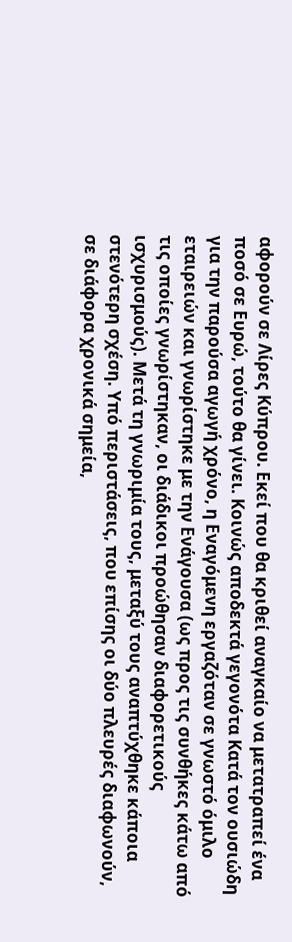αφορούν σε Λίρες Κύπρου. Εκεί που θα κριθεί αναγκαίο να μετατραπεί ένα ποσό σε Ευρώ, τούτο θα γίνει. Κοινώς αποδεκτά γεγονότα Κατά τον ουσιώδη για την παρούσα αγωγή χρόνο, η Εναγόμενη εργαζόταν σε γνωστό όμιλο εταιρειών και γνωρίστηκε με την Ενάγουσα (ως προς τις συνθήκες κάτω από τις οποίες γνωρίστηκαν, οι διάδικοι προώθησαν διαφορετικούς ισχυρισμούς). Μετά τη γνωριμία τους, μεταξύ τους αναπτύχθηκε κάποια στενότερη σχέση. Υπό περιστάσεις, που επίσης οι δύο πλευρές διαφωνούν, σε διάφορα χρονικά σημεία,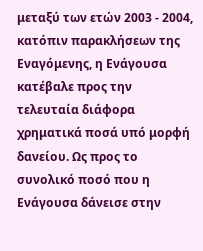μεταξύ των ετών 2003 - 2004, κατόπιν παρακλήσεων της Εναγόμενης, η Ενάγουσα κατέβαλε προς την τελευταία διάφορα χρηματικά ποσά υπό μορφή δανείου. Ως προς το συνολικό ποσό που η Ενάγουσα δάνεισε στην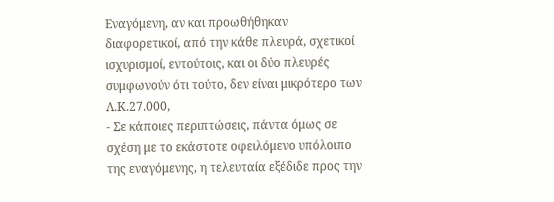Εναγόμενη, αν και προωθήθηκαν διαφορετικοί, από την κάθε πλευρά, σχετικοί ισχυρισμοί, εντούτοις, και οι δύο πλευρές συμφωνούν ότι τούτο, δεν είναι μικρότερο των Λ.Κ.27.000,
- Σε κάποιες περιπτώσεις, πάντα όμως σε σχέση με το εκάστοτε οφειλόμενο υπόλοιπο της εναγόμενης, η τελευταία εξέδιδε προς την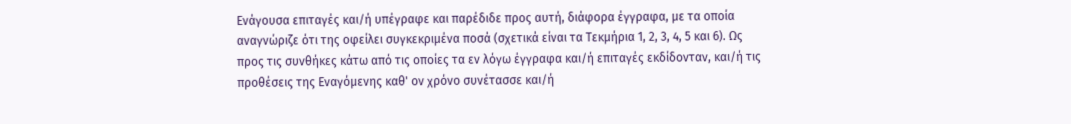Ενάγουσα επιταγές και/ή υπέγραφε και παρέδιδε προς αυτή, διάφορα έγγραφα, με τα οποία αναγνώριζε ότι της οφείλει συγκεκριμένα ποσά (σχετικά είναι τα Τεκμήρια 1, 2, 3, 4, 5 και 6). Ως προς τις συνθήκες κάτω από τις οποίες τα εν λόγω έγγραφα και/ή επιταγές εκδίδονταν, και/ή τις προθέσεις της Εναγόμενης καθ' ον χρόνο συνέτασσε και/ή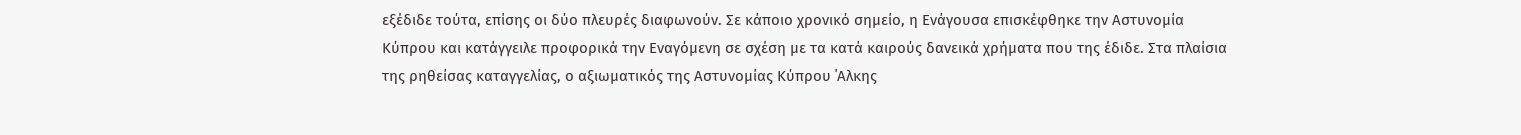εξέδιδε τούτα, επίσης οι δύο πλευρές διαφωνούν. Σε κάποιο χρονικό σημείο, η Ενάγουσα επισκέφθηκε την Αστυνομία Κύπρου και κατάγγειλε προφορικά την Εναγόμενη σε σχέση με τα κατά καιρούς δανεικά χρήματα που της έδιδε. Στα πλαίσια της ρηθείσας καταγγελίας, ο αξιωματικός της Αστυνομίας Κύπρου ΄Αλκης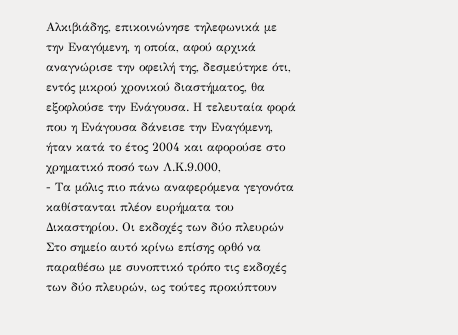Αλκιβιάδης, επικοινώνησε τηλεφωνικά με την Εναγόμενη, η οποία, αφού αρχικά αναγνώρισε την οφειλή της, δεσμεύτηκε ότι, εντός μικρού χρονικού διαστήματος, θα εξοφλούσε την Ενάγουσα. Η τελευταία φορά που η Ενάγουσα δάνεισε την Εναγόμενη, ήταν κατά το έτος 2004 και αφορούσε στο χρηματικό ποσό των Λ.Κ.9.000,
- Τα μόλις πιο πάνω αναφερόμενα γεγονότα καθίστανται πλέον ευρήματα του Δικαστηρίου. Οι εκδοχές των δύο πλευρών Στο σημείο αυτό κρίνω επίσης ορθό να παραθέσω με συνοπτικό τρόπο τις εκδοχές των δύο πλευρών, ως τούτες προκύπτουν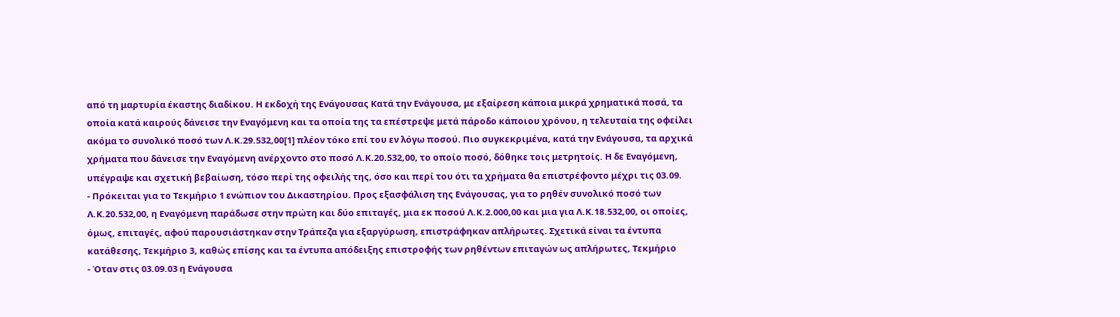από τη μαρτυρία έκαστης διαδίκου. Η εκδοχή της Ενάγουσας Κατά την Ενάγουσα, με εξαίρεση κάποια μικρά χρηματικά ποσά, τα οποία κατά καιρούς δάνεισε την Εναγόμενη και τα οποία της τα επέστρεψε μετά πάροδο κάποιου χρόνου, η τελευταία της οφείλει ακόμα το συνολικό ποσό των Λ.Κ.29.532,00[1] πλέον τόκο επί του εν λόγω ποσού. Πιο συγκεκριμένα, κατά την Ενάγουσα, τα αρχικά χρήματα που δάνεισε την Εναγόμενη ανέρχοντο στο ποσό Λ.Κ.20.532,00, το οποίο ποσό, δόθηκε τοις μετρητοίς. Η δε Εναγόμενη, υπέγραψε και σχετική βεβαίωση, τόσο περί της οφειλής της, όσο και περί του ότι τα χρήματα θα επιστρέφοντο μέχρι τις 03.09.
- Πρόκειται για το Τεκμήριο 1 ενώπιον του Δικαστηρίου. Προς εξασφάλιση της Ενάγουσας, για το ρηθέν συνολικό ποσό των Λ.Κ.20.532,00, η Εναγόμενη παράδωσε στην πρώτη και δύο επιταγές, μια εκ ποσού Λ.Κ.2.000,00 και μια για Λ.Κ.18.532,00, οι οποίες, όμως, επιταγές, αφού παρουσιάστηκαν στην Τράπεζα για εξαργύρωση, επιστράφηκαν απλήρωτες. Σχετικά είναι τα έντυπα κατάθεσης, Τεκμήριο 3, καθώς επίσης και τα έντυπα απόδειξης επιστροφής των ρηθέντων επιταγών ως απλήρωτες, Τεκμήριο
- Όταν στις 03.09.03 η Ενάγουσα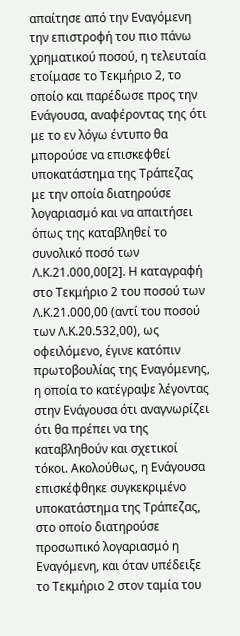απαίτησε από την Εναγόμενη την επιστροφή του πιο πάνω χρηματικού ποσού, η τελευταία ετοίμασε το Τεκμήριο 2, το οποίο και παρέδωσε προς την Ενάγουσα, αναφέροντας της ότι με το εν λόγω έντυπο θα μπορούσε να επισκεφθεί υποκατάστημα της Τράπεζας με την οποία διατηρούσε λογαριασμό και να απαιτήσει όπως της καταβληθεί το συνολικό ποσό των Λ.Κ.21.000,00[2]. Η καταγραφή στο Τεκμήριο 2 του ποσού των Λ.Κ.21.000,00 (αντί του ποσού των Λ.Κ.20.532,00), ως οφειλόμενο, έγινε κατόπιν πρωτοβουλίας της Εναγόμενης, η οποία το κατέγραψε λέγοντας στην Ενάγουσα ότι αναγνωρίζει ότι θα πρέπει να της καταβληθούν και σχετικοί τόκοι. Ακολούθως, η Ενάγουσα επισκέφθηκε συγκεκριμένο υποκατάστημα της Τράπεζας, στο οποίο διατηρούσε προσωπικό λογαριασμό η Εναγόμενη, και όταν υπέδειξε το Τεκμήριο 2 στον ταμία του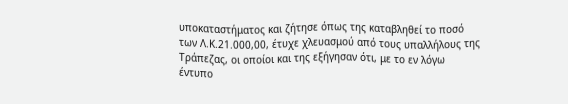υποκαταστήματος και ζήτησε όπως της καταβληθεί το ποσό των Λ.Κ.21.000,00, έτυχε χλευασμού από τους υπαλλήλους της Τράπεζας, οι οποίοι και της εξήγησαν ότι, με το εν λόγω έντυπο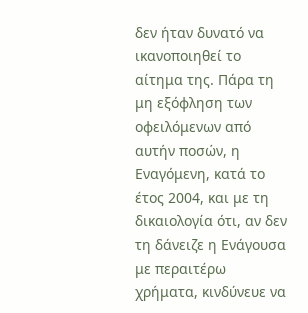δεν ήταν δυνατό να ικανοποιηθεί το αίτημα της. Πάρα τη μη εξόφληση των οφειλόμενων από αυτήν ποσών, η Εναγόμενη, κατά το έτος 2004, και με τη δικαιολογία ότι, αν δεν τη δάνειζε η Ενάγουσα με περαιτέρω χρήματα, κινδύνευε να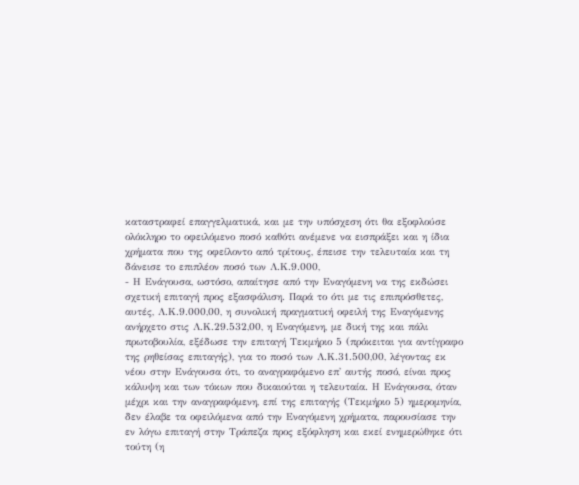καταστραφεί επαγγελματικά, και με την υπόσχεση ότι θα εξοφλούσε ολόκληρο το οφειλόμενο ποσό καθότι ανέμενε να εισπράξει και η ίδια χρήματα που της οφείλοντο από τρίτους, έπεισε την τελευταία και τη δάνεισε το επιπλέον ποσό των Λ.Κ.9.000,
- Η Ενάγουσα, ωστόσο, απαίτησε από την Εναγόμενη να της εκδώσει σχετική επιταγή προς εξασφάλιση. Παρά το ότι με τις επιπρόσθετες, αυτές, Λ.Κ.9.000,00, η συνολική πραγματική οφειλή της Εναγόμενης ανήρχετο στις Λ.Κ.29.532,00, η Εναγόμενη, με δική της και πάλι πρωτοβουλία, εξέδωσε την επιταγή Τεκμήριο 5 (πρόκειται για αντίγραφο της ρηθείσας επιταγής), για το ποσό των Λ.Κ.31.500,00, λέγοντας εκ νέου στην Ενάγουσα ότι, το αναγραφόμενο επ' αυτής ποσό, είναι προς κάλυψη και των τόκων που δικαιούται η τελευταία. Η Ενάγουσα, όταν μέχρι και την αναγραφόμενη, επί της επιταγής (Τεκμήριο 5) ημερομηνία, δεν έλαβε τα οφειλόμενα από την Εναγόμενη χρήματα, παρουσίασε την εν λόγω επιταγή στην Τράπεζα προς εξόφληση και εκεί ενημερώθηκε ότι τούτη (η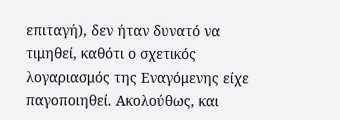επιταγή), δεν ήταν δυνατό να τιμηθεί, καθότι ο σχετικός λογαριασμός της Εναγόμενης είχε παγοποιηθεί. Ακολούθως, και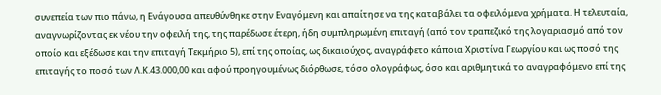συνεπεία των πιο πάνω, η Ενάγουσα απευθύνθηκε στην Εναγόμενη και απαίτησε να της καταβάλει τα οφειλόμενα χρήματα. Η τελευταία, αναγνωρίζοντας εκ νέου την οφειλή της, της παρέδωσε έτερη, ήδη συμπληρωμένη επιταγή (από τον τραπεζικό της λογαριασμό από τον οποίο και εξέδωσε και την επιταγή Τεκμήριο 5), επί της οποίας, ως δικαιούχος, αναγράφετο κάποια Χριστίνα Γεωργίου και ως ποσό της επιταγής το ποσό των Λ.Κ.43.000,00 και αφού προηγουμένως διόρθωσε, τόσο ολογράφως, όσο και αριθμητικά το αναγραφόμενο επί της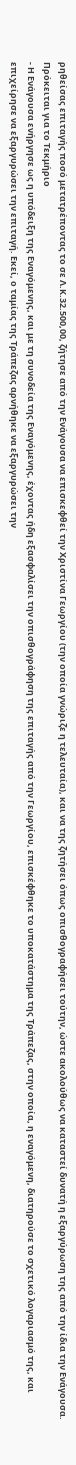ρηθείσας επιταγής ποσό μετατρέποντας το σε Λ.Κ.32.500,00, ζήτησε από την Ενάγουσα να επισκεφθεί την Χριστίνα Γεωργίου (την οποία γνώριζε η τελευταία), και να της ζητήσει όπως οπισθογραφήσει τούτην, ώστε ακολούθως να καταστεί δυνατή η εξαργύρωση της από την ίδια την Ενάγουσα. Πρόκειται για το Τεκμήριο
- Η Ενάγουσα ενήργησε ως η υπόδειξη της Εναγόμενης, και με τη συνοδεία της Εναγόμενης, έχοντας ήδη εξασφαλίσει την οπισθογράφηση της επιταγής από την Γεωργίου, επισκέφθηκε το υποκατάστημα της Τράπεζας, στην οποία, η εναγόμενη, διατηρούσε το σχετικό λογαριασμό της, και επιχείρησε να εξαργυρώσει την επιταγή. Εκεί, ο ταμίας της Τράπεζας αρνήθηκε να εξαργυρώσει την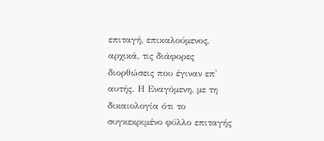επιταγή, επικαλούμενος, αρχικά, τις διάφορες διορθώσεις που έγιναν επ' αυτής. Η Εναγόμενη, με τη δικαιολογία ότι το συγκεκριμένο φύλλο επιταγής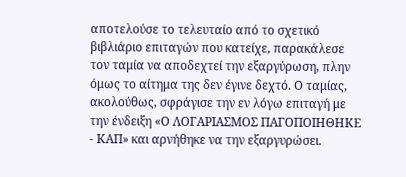αποτελούσε το τελευταίο από το σχετικό βιβλιάριο επιταγών που κατείχε, παρακάλεσε τον ταμία να αποδεχτεί την εξαργύρωση, πλην όμως το αίτημα της δεν έγινε δεχτό. Ο ταμίας, ακολούθως, σφράγισε την εν λόγω επιταγή με την ένδειξη «Ο ΛΟΓΑΡΙΑΣΜΟΣ ΠΑΓΟΠΟΙΗΘΗΚΕ ‑ ΚΑΠ» και αρνήθηκε να την εξαργυρώσει.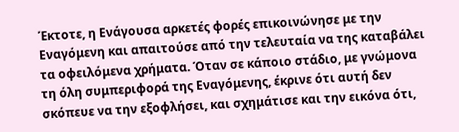Έκτοτε, η Ενάγουσα αρκετές φορές επικοινώνησε με την Εναγόμενη και απαιτούσε από την τελευταία να της καταβάλει τα οφειλόμενα χρήματα. Όταν σε κάποιο στάδιο, με γνώμονα τη όλη συμπεριφορά της Εναγόμενης, έκρινε ότι αυτή δεν σκόπευε να την εξοφλήσει, και σχημάτισε και την εικόνα ότι,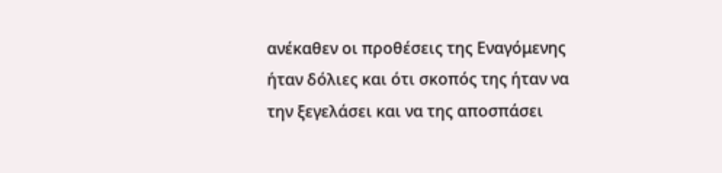ανέκαθεν οι προθέσεις της Εναγόμενης ήταν δόλιες και ότι σκοπός της ήταν να την ξεγελάσει και να της αποσπάσει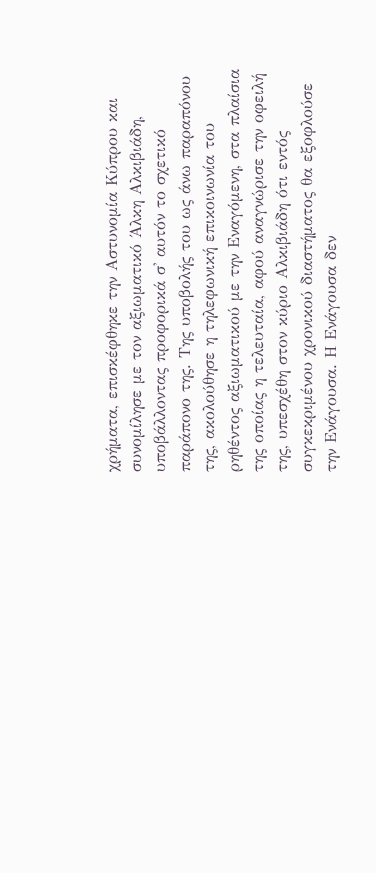χρήματα, επισκέφθηκε την Αστυνομία Κύπρου και συνομίλησε με τον αξιωματικό Άλκη Αλκιβιάδη, υποβάλλοντας προφορικά σ' αυτόν το σχετικό παράπονο της. Της υποβολής του ως άνω παραπόνου της, ακολούθησε η τηλεφωνική επικοινωνία του ρηθέντος αξιωματικού με την Εναγόμενη, στα πλαίσια της οποίας η τελευταία, αφού αναγνώρισε την οφειλή της, υπεσχέθη στον κύριο Αλκιβιάδη ότι εντός συγκεκριμένου χρονικού διαστήματος θα εξοφλούσε την Ενάγουσα. Η Ενάγουσα δεν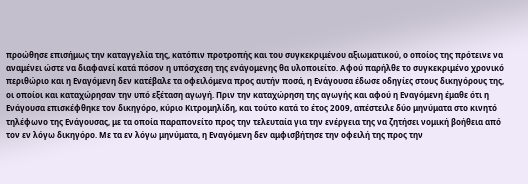προώθησε επισήμως την καταγγελία της, κατόπιν προτροπής και του συγκεκριμένου αξιωματικού, ο οποίος της πρότεινε να αναμένει ώστε να διαφανεί κατά πόσον η υπόσχεση της ενάγομενης θα υλοποιείτο. Αφού παρήλθε το συγκεκριμένο χρονικό περιθώριο και η Εναγόμενη δεν κατέβαλε τα οφειλόμενα προς αυτήν ποσά, η Ενάγουσα έδωσε οδηγίες στους δικηγόρους της, οι οποίοι και καταχώρησαν την υπό εξέταση αγωγή. Πριν την καταχώρηση της αγωγής και αφού η Εναγόμενη έμαθε ότι η Ενάγουσα επισκέφθηκε τον δικηγόρο, κύριο Κιτρομηλίδη, και τούτο κατά το έτος 2009, απέστειλε δύο μηνύματα στο κινητό τηλέφωνο της Ενάγουσας, με τα οποία παραπονείτο προς την τελευταία για την ενέργεια της να ζητήσει νομική βοήθεια από τον εν λόγω δικηγόρο. Με τα εν λόγω μηνύματα, η Εναγόμενη δεν αμφισβήτησε την οφειλή της προς την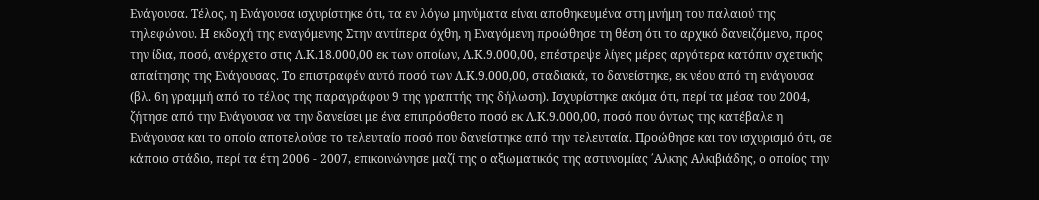Ενάγουσα. Τέλος, η Ενάγουσα ισχυρίστηκε ότι, τα εν λόγω μηνύματα είναι αποθηκευμένα στη μνήμη του παλαιού της τηλεφώνου. Η εκδοχή της εναγόμενης Στην αντίπερα όχθη, η Εναγόμενη προώθησε τη θέση ότι το αρχικό δανειζόμενο, προς την ίδια, ποσό, ανέρχετο στις Λ.Κ.18.000,00 εκ των οποίων, Λ.Κ.9.000,00, επέστρεψε λίγες μέρες αργότερα κατόπιν σχετικής απαίτησης της Ενάγουσας. Το επιστραφέν αυτό ποσό των Λ.Κ.9.000,00, σταδιακά, το δανείστηκε, εκ νέου από τη ενάγουσα (βλ. 6η γραμμή από το τέλος της παραγράφου 9 της γραπτής της δήλωση). Ισχυρίστηκε ακόμα ότι, περί τα μέσα του 2004, ζήτησε από την Ενάγουσα να την δανείσει με ένα επιπρόσθετο ποσό εκ Λ.Κ.9.000,00, ποσό που όντως της κατέβαλε η Ενάγουσα και το οποίο αποτελούσε το τελευταίο ποσό που δανείστηκε από την τελευταία. Προώθησε και τον ισχυρισμό ότι, σε κάποιο στάδιο, περί τα έτη 2006 ‑ 2007, επικοινώνησε μαζί της ο αξιωματικός της αστυνομίας ΄Αλκης Αλκιβιάδης, ο οποίος την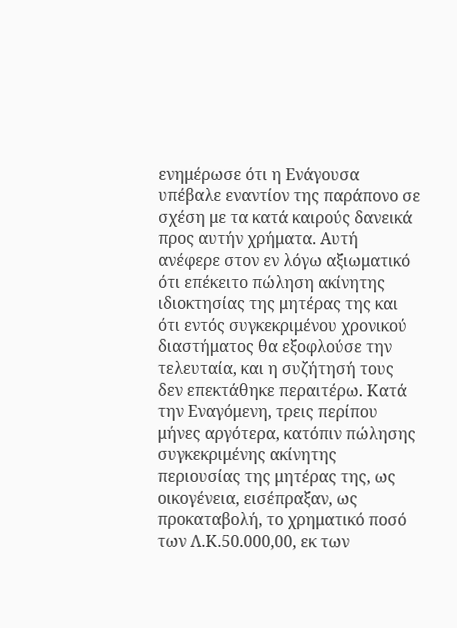ενημέρωσε ότι η Ενάγουσα υπέβαλε εναντίον της παράπονο σε σχέση με τα κατά καιρούς δανεικά προς αυτήν χρήματα. Αυτή ανέφερε στον εν λόγω αξιωματικό ότι επέκειτο πώληση ακίνητης ιδιοκτησίας της μητέρας της και ότι εντός συγκεκριμένου χρονικού διαστήματος θα εξοφλούσε την τελευταία, και η συζήτησή τους δεν επεκτάθηκε περαιτέρω. Κατά την Εναγόμενη, τρεις περίπου μήνες αργότερα, κατόπιν πώλησης συγκεκριμένης ακίνητης περιουσίας της μητέρας της, ως οικογένεια, εισέπραξαν, ως προκαταβολή, το χρηματικό ποσό των Λ.Κ.50.000,00, εκ των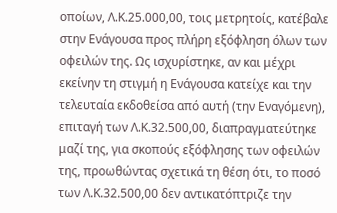οποίων, Λ.Κ.25.000,00, τοις μετρητοίς, κατέβαλε στην Ενάγουσα προς πλήρη εξόφληση όλων των οφειλών της. Ως ισχυρίστηκε, αν και μέχρι εκείνην τη στιγμή η Ενάγουσα κατείχε και την τελευταία εκδοθείσα από αυτή (την Εναγόμενη), επιταγή των Λ.Κ.32.500,00, διαπραγματεύτηκε μαζί της, για σκοπούς εξόφλησης των οφειλών της, προωθώντας σχετικά τη θέση ότι, το ποσό των Λ.Κ.32.500,00 δεν αντικατόπτριζε την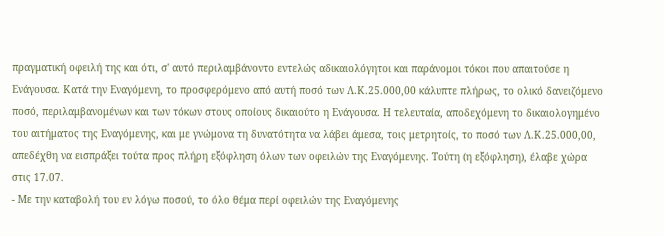πραγματική οφειλή της και ότι, σ' αυτό περιλαμβάνοντο εντελώς αδικαιολόγητοι και παράνομοι τόκοι που απαιτούσε η Ενάγουσα. Κατά την Εναγόμενη, το προσφερόμενο από αυτή ποσό των Λ.Κ.25.000,00 κάλυπτε πλήρως, το ολικό δανειζόμενο ποσό, περιλαμβανομένων και των τόκων στους οποίους δικαιούτο η Ενάγουσα. Η τελευταία, αποδεχόμενη το δικαιολογημένο του αιτήματος της Εναγόμενης, και με γνώμονα τη δυνατότητα να λάβει άμεσα, τοις μετρητοίς, το ποσό των Λ.Κ.25.000,00, απεδέχθη να εισπράξει τούτα προς πλήρη εξόφληση όλων των οφειλών της Εναγόμενης. Τούτη (η εξόφληση), έλαβε χώρα στις 17.07.
- Με την καταβολή του εν λόγω ποσού, το όλο θέμα περί οφειλών της Εναγόμενης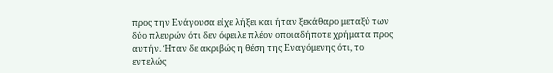προς την Ενάγουσα είχε λήξει και ήταν ξεκάθαρο μεταξύ των δύο πλευρών ότι δεν όφειλε πλέον οποιαδήποτε χρήματα προς αυτήν. Ήταν δε ακριβώς η θέση της Εναγόμενης ότι, το εντελώς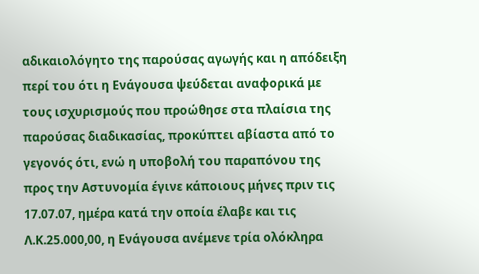αδικαιολόγητο της παρούσας αγωγής και η απόδειξη περί του ότι η Ενάγουσα ψεύδεται αναφορικά με τους ισχυρισμούς που προώθησε στα πλαίσια της παρούσας διαδικασίας, προκύπτει αβίαστα από το γεγονός ότι, ενώ η υποβολή του παραπόνου της προς την Αστυνομία έγινε κάποιους μήνες πριν τις 17.07.07, ημέρα κατά την οποία έλαβε και τις Λ.Κ.25.000,00, η Ενάγουσα ανέμενε τρία ολόκληρα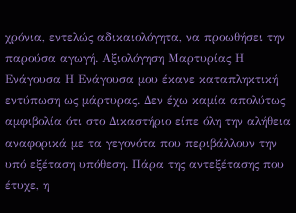χρόνια, εντελώς αδικαιολόγητα, να προωθήσει την παρούσα αγωγή. Αξιολόγηση Μαρτυρίας Η Ενάγουσα Η Ενάγουσα μου έκανε καταπληκτική εντύπωση ως μάρτυρας. Δεν έχω καμία απολύτως αμφιβολία ότι στο Δικαστήριο είπε όλη την αλήθεια αναφορικά με τα γεγονότα που περιβάλλουν την υπό εξέταση υπόθεση. Πάρα της αντεξέτασης που έτυχε, η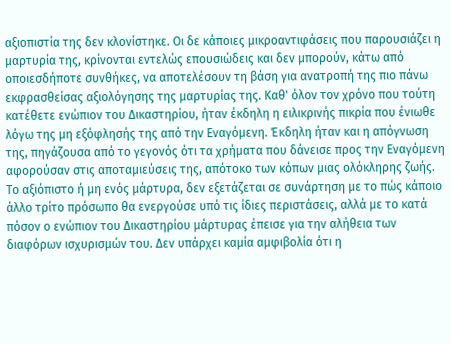αξιοπιστία της δεν κλονίστηκε. Οι δε κάποιες μικροαντιφάσεις που παρουσιάζει η μαρτυρία της, κρίνονται εντελώς επουσιώδεις και δεν μπορούν, κάτω από οποιεσδήποτε συνθήκες, να αποτελέσουν τη βάση για ανατροπή της πιο πάνω εκφρασθείσας αξιολόγησης της μαρτυρίας της. Καθ' όλον τον χρόνο που τούτη κατέθετε ενώπιον του Δικαστηρίου, ήταν έκδηλη η ειλικρινής πικρία που ένιωθε λόγω της μη εξόφλησής της από την Εναγόμενη. Έκδηλη ήταν και η απόγνωση της, πηγάζουσα από το γεγονός ότι τα χρήματα που δάνεισε προς την Εναγόμενη αφορούσαν στις αποταμιεύσεις της, απότοκο των κόπων μιας ολόκληρης ζωής. Το αξιόπιστο ή μη ενός μάρτυρα, δεν εξετάζεται σε συνάρτηση με το πώς κάποιο άλλο τρίτο πρόσωπο θα ενεργούσε υπό τις ίδιες περιστάσεις, αλλά με το κατά πόσον ο ενώπιον του Δικαστηρίου μάρτυρας έπεισε για την αλήθεια των διαφόρων ισχυρισμών του. Δεν υπάρχει καμία αμφιβολία ότι η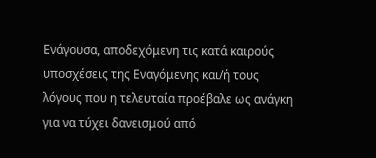Ενάγουσα, αποδεχόμενη τις κατά καιρούς υποσχέσεις της Εναγόμενης και/ή τους λόγους που η τελευταία προέβαλε ως ανάγκη για να τύχει δανεισμού από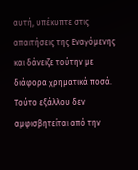αυτή, υπέκυπτε στις απαιτήσεις της Εναγόμενης και δάνειζε τούτην με διάφορα χρηματικά ποσά. Τούτο εξάλλου δεν αμφισβητείται από την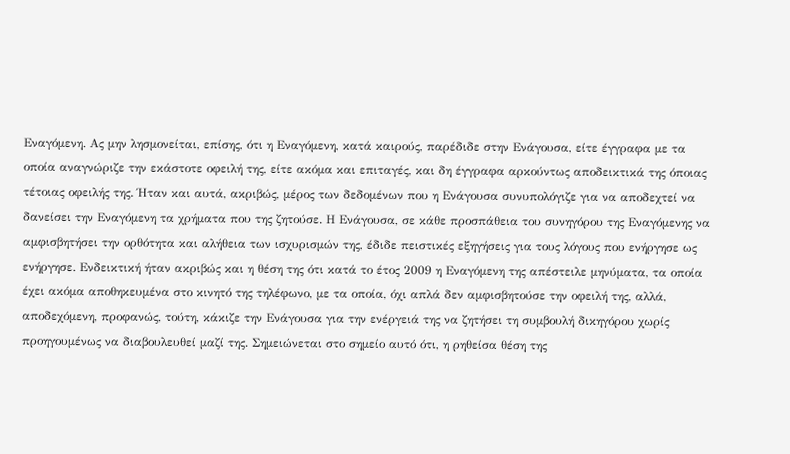Εναγόμενη. Ας μην λησμονείται, επίσης, ότι η Εναγόμενη, κατά καιρούς, παρέδιδε στην Ενάγουσα, είτε έγγραφα με τα οποία αναγνώριζε την εκάστοτε οφειλή της, είτε ακόμα και επιταγές, και δη έγγραφα αρκούντως αποδεικτικά της όποιας τέτοιας οφειλής της. Ήταν και αυτά, ακριβώς, μέρος των δεδομένων που η Ενάγουσα συνυπολόγιζε για να αποδεχτεί να δανείσει την Εναγόμενη τα χρήματα που της ζητούσε. Η Ενάγουσα, σε κάθε προσπάθεια του συνηγόρου της Εναγόμενης να αμφισβητήσει την ορθότητα και αλήθεια των ισχυρισμών της, έδιδε πειστικές εξηγήσεις για τους λόγους που ενήργησε ως ενήργησε. Ενδεικτική ήταν ακριβώς και η θέση της ότι κατά το έτος 2009 η Εναγόμενη της απέστειλε μηνύματα, τα οποία έχει ακόμα αποθηκευμένα στο κινητό της τηλέφωνο, με τα οποία, όχι απλά δεν αμφισβητούσε την οφειλή της, αλλά, αποδεχόμενη, προφανώς, τούτη, κάκιζε την Ενάγουσα για την ενέργειά της να ζητήσει τη συμβουλή δικηγόρου χωρίς προηγουμένως να διαβουλευθεί μαζί της. Σημειώνεται στο σημείο αυτό ότι, η ρηθείσα θέση της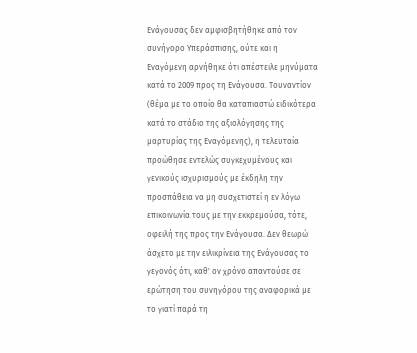Ενάγουσας δεν αμφισβητήθηκε από τον συνήγορο Υπεράσπισης, ούτε και η Εναγόμενη αρνήθηκε ότι απέστειλε μηνύματα κατά το 2009 προς τη Ενάγουσα. Τουναντίον (θέμα με το οποίο θα καταπιαστώ ειδικότερα κατά το στάδιο της αξιολόγησης της μαρτυρίας της Εναγόμενης), η τελευταία προώθησε εντελώς συγκεχυμένους και γενικούς ισχυρισμούς με έκδηλη την προσπάθεια να μη συσχετιστεί η εν λόγω επικοινωνία τους με την εκκρεμούσα, τότε, οφειλή της προς την Ενάγουσα. Δεν θεωρώ άσχετο με την ειλικρίνεια της Ενάγουσας το γεγονός ότι, καθ' ον χρόνο απαντούσε σε ερώτηση του συνηγόρου της αναφορικά με το γιατί παρά τη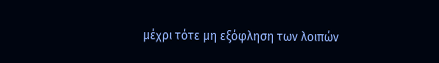μέχρι τότε μη εξόφληση των λοιπών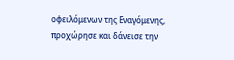οφειλόμενων της Εναγόμενης, προχώρησε και δάνεισε την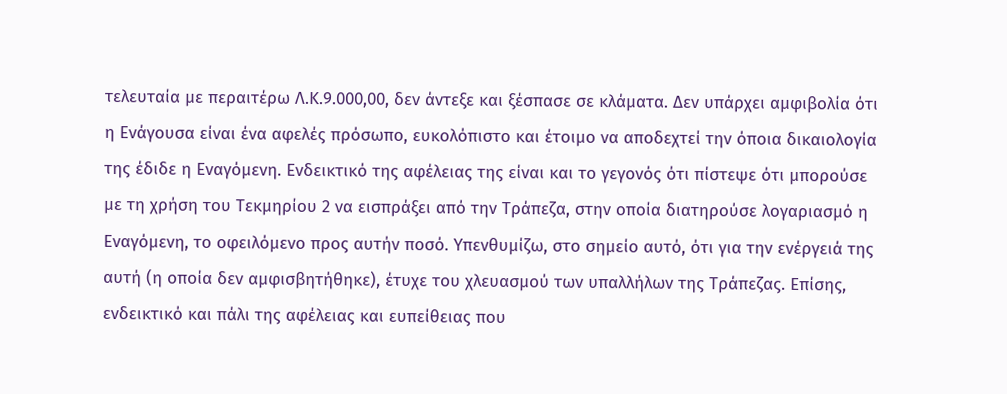τελευταία με περαιτέρω Λ.Κ.9.000,00, δεν άντεξε και ξέσπασε σε κλάματα. Δεν υπάρχει αμφιβολία ότι η Ενάγουσα είναι ένα αφελές πρόσωπο, ευκολόπιστο και έτοιμο να αποδεχτεί την όποια δικαιολογία της έδιδε η Εναγόμενη. Ενδεικτικό της αφέλειας της είναι και το γεγονός ότι πίστεψε ότι μπορούσε με τη χρήση του Τεκμηρίου 2 να εισπράξει από την Τράπεζα, στην οποία διατηρούσε λογαριασμό η Εναγόμενη, το οφειλόμενο προς αυτήν ποσό. Υπενθυμίζω, στο σημείο αυτό, ότι για την ενέργειά της αυτή (η οποία δεν αμφισβητήθηκε), έτυχε του χλευασμού των υπαλλήλων της Τράπεζας. Επίσης, ενδεικτικό και πάλι της αφέλειας και ευπείθειας που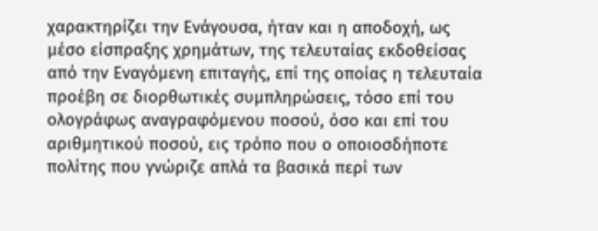χαρακτηρίζει την Ενάγουσα, ήταν και η αποδοχή, ως μέσο είσπραξης χρημάτων, της τελευταίας εκδοθείσας από την Εναγόμενη επιταγής, επί της οποίας η τελευταία προέβη σε διορθωτικές συμπληρώσεις, τόσο επί του ολογράφως αναγραφόμενου ποσού, όσο και επί του αριθμητικού ποσού, εις τρόπο που ο οποιοσδήποτε πολίτης που γνώριζε απλά τα βασικά περί των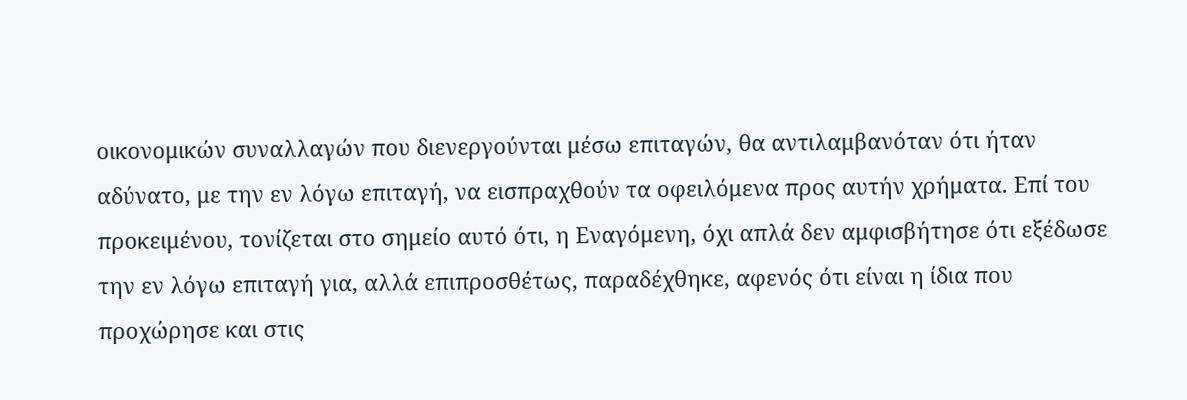οικονομικών συναλλαγών που διενεργούνται μέσω επιταγών, θα αντιλαμβανόταν ότι ήταν αδύνατο, με την εν λόγω επιταγή, να εισπραχθούν τα οφειλόμενα προς αυτήν χρήματα. Επί του προκειμένου, τονίζεται στο σημείο αυτό ότι, η Εναγόμενη, όχι απλά δεν αμφισβήτησε ότι εξέδωσε την εν λόγω επιταγή για, αλλά επιπροσθέτως, παραδέχθηκε, αφενός ότι είναι η ίδια που προχώρησε και στις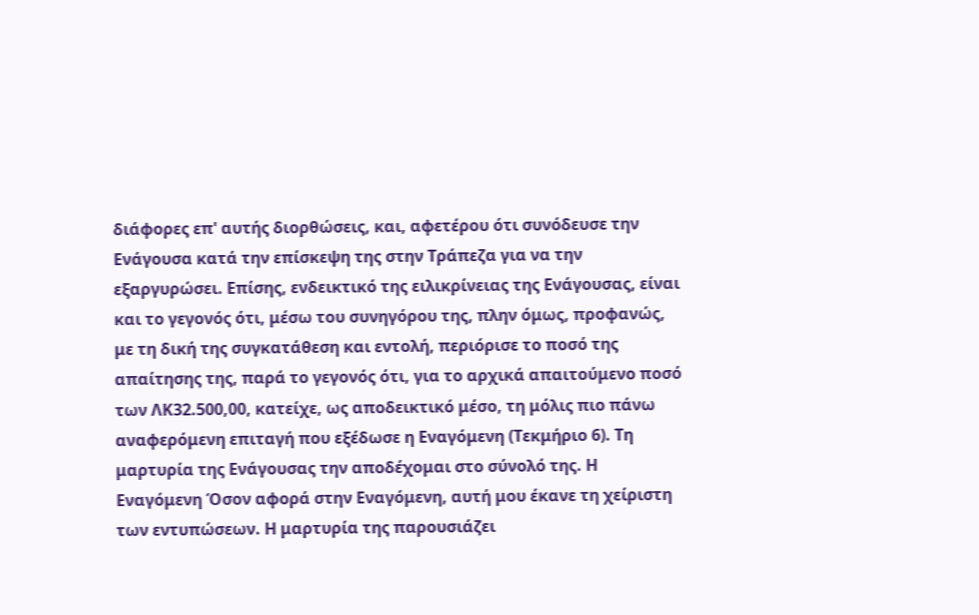διάφορες επ' αυτής διορθώσεις, και, αφετέρου ότι συνόδευσε την Ενάγουσα κατά την επίσκεψη της στην Τράπεζα για να την εξαργυρώσει. Επίσης, ενδεικτικό της ειλικρίνειας της Ενάγουσας, είναι και το γεγονός ότι, μέσω του συνηγόρου της, πλην όμως, προφανώς, με τη δική της συγκατάθεση και εντολή, περιόρισε το ποσό της απαίτησης της, παρά το γεγονός ότι, για το αρχικά απαιτούμενο ποσό των ΛΚ32.500,00, κατείχε, ως αποδεικτικό μέσο, τη μόλις πιο πάνω αναφερόμενη επιταγή που εξέδωσε η Εναγόμενη (Τεκμήριο 6). Τη μαρτυρία της Ενάγουσας την αποδέχομαι στο σύνολό της. Η Εναγόμενη Όσον αφορά στην Εναγόμενη, αυτή μου έκανε τη χείριστη των εντυπώσεων. Η μαρτυρία της παρουσιάζει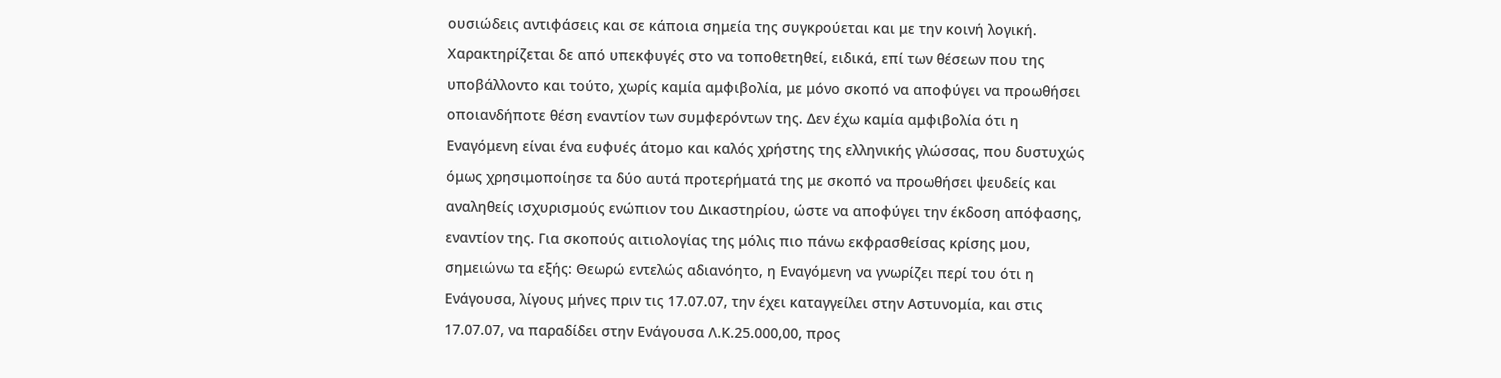ουσιώδεις αντιφάσεις και σε κάποια σημεία της συγκρούεται και με την κοινή λογική. Χαρακτηρίζεται δε από υπεκφυγές στο να τοποθετηθεί, ειδικά, επί των θέσεων που της υποβάλλοντο και τούτο, χωρίς καμία αμφιβολία, με μόνο σκοπό να αποφύγει να προωθήσει οποιανδήποτε θέση εναντίον των συμφερόντων της. Δεν έχω καμία αμφιβολία ότι η Εναγόμενη είναι ένα ευφυές άτομο και καλός χρήστης της ελληνικής γλώσσας, που δυστυχώς όμως χρησιμοποίησε τα δύο αυτά προτερήματά της με σκοπό να προωθήσει ψευδείς και αναληθείς ισχυρισμούς ενώπιον του Δικαστηρίου, ώστε να αποφύγει την έκδοση απόφασης, εναντίον της. Για σκοπούς αιτιολογίας της μόλις πιο πάνω εκφρασθείσας κρίσης μου, σημειώνω τα εξής: Θεωρώ εντελώς αδιανόητο, η Εναγόμενη να γνωρίζει περί του ότι η Ενάγουσα, λίγους μήνες πριν τις 17.07.07, την έχει καταγγείλει στην Αστυνομία, και στις 17.07.07, να παραδίδει στην Ενάγουσα Λ.Κ.25.000,00, προς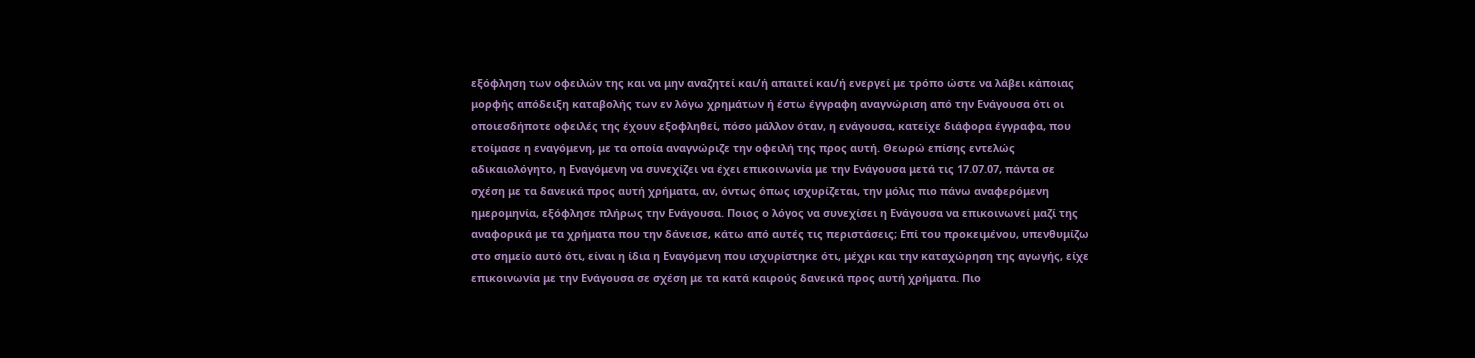εξόφληση των οφειλών της και να μην αναζητεί και/ή απαιτεί και/ή ενεργεί με τρόπο ώστε να λάβει κάποιας μορφής απόδειξη καταβολής των εν λόγω χρημάτων ή έστω έγγραφη αναγνώριση από την Ενάγουσα ότι οι οποιεσδήποτε οφειλές της έχουν εξοφληθεί, πόσο μάλλον όταν, η ενάγουσα, κατείχε διάφορα έγγραφα, που ετοίμασε η εναγόμενη, με τα οποία αναγνώριζε την οφειλή της προς αυτή. Θεωρώ επίσης εντελώς αδικαιολόγητο, η Εναγόμενη να συνεχίζει να έχει επικοινωνία με την Ενάγουσα μετά τις 17.07.07, πάντα σε σχέση με τα δανεικά προς αυτή χρήματα, αν, όντως όπως ισχυρίζεται, την μόλις πιο πάνω αναφερόμενη ημερομηνία, εξόφλησε πλήρως την Ενάγουσα. Ποιος ο λόγος να συνεχίσει η Ενάγουσα να επικοινωνεί μαζί της αναφορικά με τα χρήματα που την δάνεισε, κάτω από αυτές τις περιστάσεις; Επί του προκειμένου, υπενθυμίζω στο σημείο αυτό ότι, είναι η ίδια η Εναγόμενη που ισχυρίστηκε ότι, μέχρι και την καταχώρηση της αγωγής, είχε επικοινωνία με την Ενάγουσα σε σχέση με τα κατά καιρούς δανεικά προς αυτή χρήματα. Πιο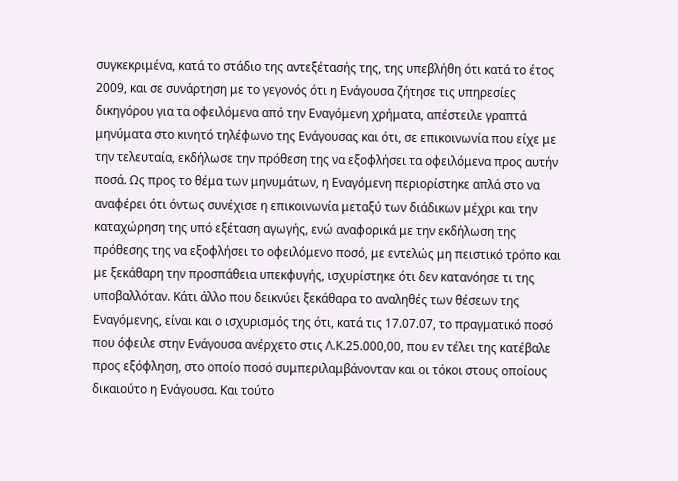συγκεκριμένα, κατά το στάδιο της αντεξέτασής της, της υπεβλήθη ότι κατά το έτος 2009, και σε συνάρτηση με το γεγονός ότι η Ενάγουσα ζήτησε τις υπηρεσίες δικηγόρου για τα οφειλόμενα από την Εναγόμενη χρήματα, απέστειλε γραπτά μηνύματα στο κινητό τηλέφωνο της Ενάγουσας και ότι, σε επικοινωνία που είχε με την τελευταία, εκδήλωσε την πρόθεση της να εξοφλήσει τα οφειλόμενα προς αυτήν ποσά. Ως προς το θέμα των μηνυμάτων, η Εναγόμενη περιορίστηκε απλά στο να αναφέρει ότι όντως συνέχισε η επικοινωνία μεταξύ των διάδικων μέχρι και την καταχώρηση της υπό εξέταση αγωγής, ενώ αναφορικά με την εκδήλωση της πρόθεσης της να εξοφλήσει το οφειλόμενο ποσό, με εντελώς μη πειστικό τρόπο και με ξεκάθαρη την προσπάθεια υπεκφυγής, ισχυρίστηκε ότι δεν κατανόησε τι της υποβαλλόταν. Κάτι άλλο που δεικνύει ξεκάθαρα το αναληθές των θέσεων της Εναγόμενης, είναι και ο ισχυρισμός της ότι, κατά τις 17.07.07, το πραγματικό ποσό που όφειλε στην Ενάγουσα ανέρχετο στις Λ.Κ.25.000,00, που εν τέλει της κατέβαλε προς εξόφληση, στο οποίο ποσό συμπεριλαμβάνονταν και οι τόκοι στους οποίους δικαιούτο η Ενάγουσα. Και τούτο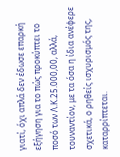γιατί, όχι απλά δεν έδωσε επαρκή εξήγηση για το πώς προκύπτει το ποσό των Λ.Κ.25.000,00, αλλά, τουναντίον, με τα όσα η ίδια ανέφερε σχετικά, ο ρηθείς ισχυρισμός της, καταρρίπτεται.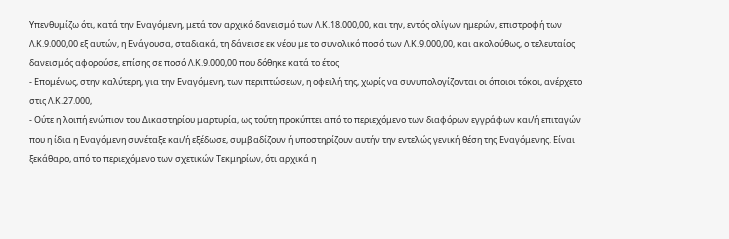Υπενθυμίζω ότι, κατά την Εναγόμενη, μετά τον αρχικό δανεισμό των Λ.Κ.18.000,00, και την, εντός ολίγων ημερών, επιστροφή των Λ.Κ.9.000,00 εξ αυτών, η Ενάγουσα, σταδιακά, τη δάνεισε εκ νέου με το συνολικό ποσό των Λ.Κ.9.000,00, και ακολούθως, ο τελευταίος δανεισμός αφορούσε, επίσης σε ποσό Λ.Κ.9.000,00 που δόθηκε κατά το έτος
- Επομένως, στην καλύτερη, για την Εναγόμενη, των περιπτώσεων, η οφειλή της, χωρίς να συνυπολογίζονται οι όποιοι τόκοι, ανέρχετο στις Λ.Κ.27.000,
- Ούτε η λοιπή ενώπιον του Δικαστηρίου μαρτυρία, ως τούτη προκύπτει από το περιεχόμενο των διαφόρων εγγράφων και/ή επιταγών που η ίδια η Εναγόμενη συνέταξε και/ή εξέδωσε, συμβαδίζουν ή υποστηρίζουν αυτήν την εντελώς γενική θέση της Εναγόμενης. Είναι ξεκάθαρο, από το περιεχόμενο των σχετικών Τεκμηρίων, ότι αρχικά η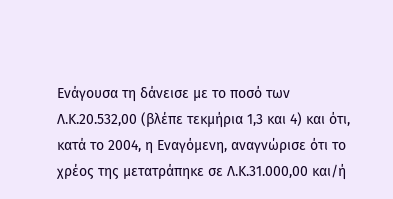Ενάγουσα τη δάνεισε με το ποσό των Λ.Κ.20.532,00 (βλέπε τεκμήρια 1,3 και 4) και ότι, κατά το 2004, η Εναγόμενη, αναγνώρισε ότι το χρέος της μετατράπηκε σε Λ.Κ.31.000,00 και/ή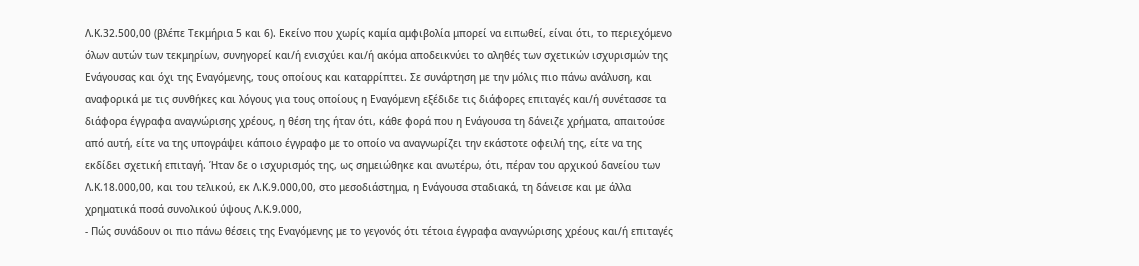Λ.Κ.32.500,00 (βλέπε Τεκμήρια 5 και 6). Εκείνο που χωρίς καμία αμφιβολία μπορεί να ειπωθεί, είναι ότι, το περιεχόμενο όλων αυτών των τεκμηρίων, συνηγορεί και/ή ενισχύει και/ή ακόμα αποδεικνύει το αληθές των σχετικών ισχυρισμών της Ενάγουσας και όχι της Εναγόμενης, τους οποίους και καταρρίπτει. Σε συνάρτηση με την μόλις πιο πάνω ανάλυση, και αναφορικά με τις συνθήκες και λόγους για τους οποίους η Εναγόμενη εξέδιδε τις διάφορες επιταγές και/ή συνέτασσε τα διάφορα έγγραφα αναγνώρισης χρέους, η θέση της ήταν ότι, κάθε φορά που η Ενάγουσα τη δάνειζε χρήματα, απαιτούσε από αυτή, είτε να της υπογράψει κάποιο έγγραφο με το οποίο να αναγνωρίζει την εκάστοτε οφειλή της, είτε να της εκδίδει σχετική επιταγή. Ήταν δε ο ισχυρισμός της, ως σημειώθηκε και ανωτέρω, ότι, πέραν του αρχικού δανείου των Λ.Κ.18.000,00, και του τελικού, εκ Λ.Κ.9.000,00, στο μεσοδιάστημα, η Ενάγουσα σταδιακά, τη δάνεισε και με άλλα χρηματικά ποσά συνολικού ύψους Λ.Κ.9.000,
- Πώς συνάδουν οι πιο πάνω θέσεις της Εναγόμενης με το γεγονός ότι τέτοια έγγραφα αναγνώρισης χρέους και/ή επιταγές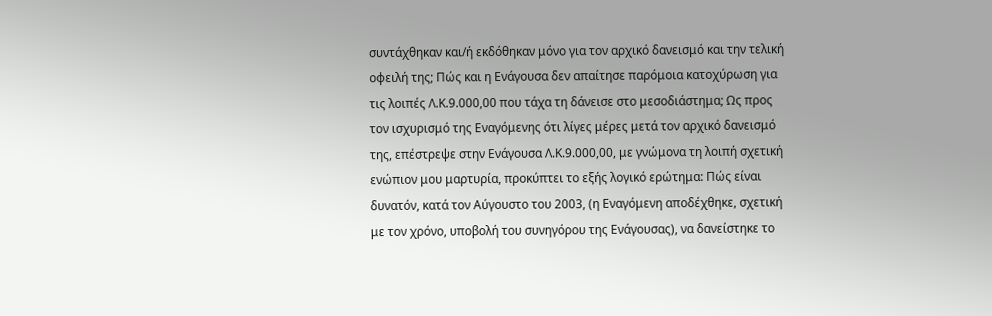συντάχθηκαν και/ή εκδόθηκαν μόνο για τον αρχικό δανεισμό και την τελική οφειλή της; Πώς και η Ενάγουσα δεν απαίτησε παρόμοια κατοχύρωση για τις λοιπές Λ.Κ.9.000,00 που τάχα τη δάνεισε στο μεσοδιάστημα; Ως προς τον ισχυρισμό της Εναγόμενης ότι λίγες μέρες μετά τον αρχικό δανεισμό της, επέστρεψε στην Ενάγουσα Λ.Κ.9.000,00, με γνώμονα τη λοιπή σχετική ενώπιον μου μαρτυρία, προκύπτει το εξής λογικό ερώτημα: Πώς είναι δυνατόν, κατά τον Αύγουστο του 2003, (η Εναγόμενη αποδέχθηκε, σχετική με τον χρόνο, υποβολή του συνηγόρου της Ενάγουσας), να δανείστηκε το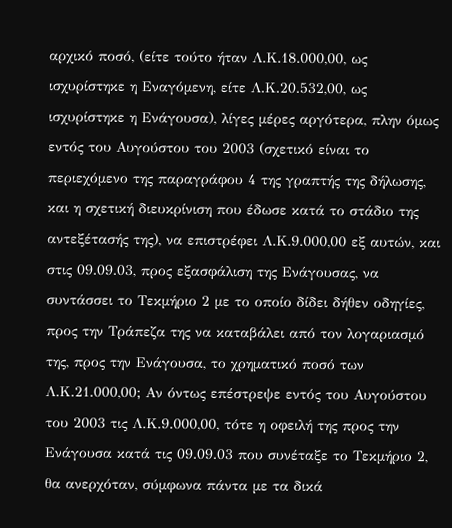αρχικό ποσό, (είτε τούτο ήταν Λ.Κ.18.000,00, ως ισχυρίστηκε η Εναγόμενη, είτε Λ.Κ.20.532,00, ως ισχυρίστηκε η Ενάγουσα), λίγες μέρες αργότερα, πλην όμως εντός του Αυγούστου του 2003 (σχετικό είναι το περιεχόμενο της παραγράφου 4 της γραπτής της δήλωσης, και η σχετική διευκρίνιση που έδωσε κατά το στάδιο της αντεξέτασής της), να επιστρέφει Λ.Κ.9.000,00 εξ αυτών, και στις 09.09.03, προς εξασφάλιση της Ενάγουσας, να συντάσσει το Τεκμήριο 2 με το οποίο δίδει δήθεν οδηγίες, προς την Τράπεζα της να καταβάλει από τον λογαριασμό της, προς την Ενάγουσα, το χρηματικό ποσό των Λ.Κ.21.000,00; Αν όντως επέστρεψε εντός του Αυγούστου του 2003 τις Λ.Κ.9.000,00, τότε η οφειλή της προς την Ενάγουσα κατά τις 09.09.03 που συνέταξε το Τεκμήριο 2, θα ανερχόταν, σύμφωνα πάντα με τα δικά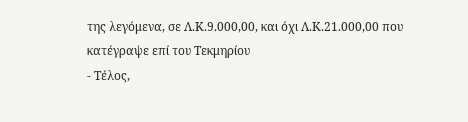της λεγόμενα, σε Λ.Κ.9.000,00, και όχι Λ.Κ.21.000,00 που κατέγραψε επί του Τεκμηρίου
- Τέλος,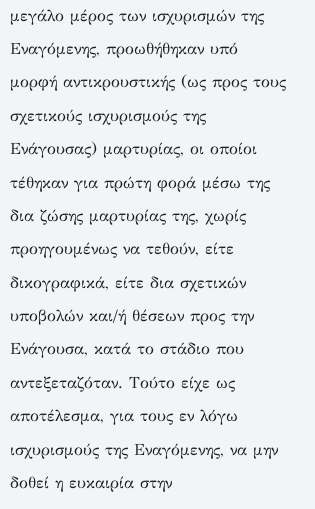μεγάλο μέρος των ισχυρισμών της Εναγόμενης, προωθήθηκαν υπό μορφή αντικρουστικής (ως προς τους σχετικούς ισχυρισμούς της Ενάγουσας) μαρτυρίας, οι οποίοι τέθηκαν για πρώτη φορά μέσω της δια ζώσης μαρτυρίας της, χωρίς προηγουμένως να τεθούν, είτε δικογραφικά, είτε δια σχετικών υποβολών και/ή θέσεων προς την Ενάγουσα, κατά το στάδιο που αντεξεταζόταν. Τούτο είχε ως αποτέλεσμα, για τους εν λόγω ισχυρισμούς της Εναγόμενης, να μην δοθεί η ευκαιρία στην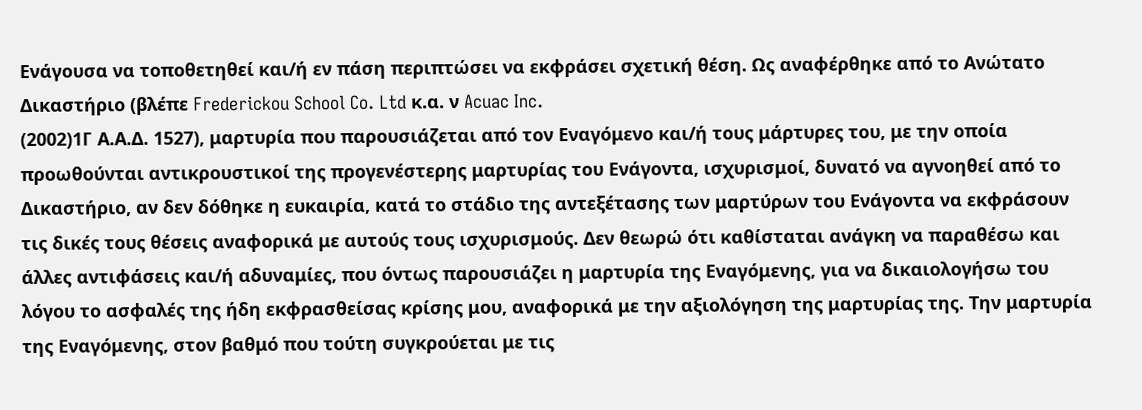Ενάγουσα να τοποθετηθεί και/ή εν πάση περιπτώσει να εκφράσει σχετική θέση. Ως αναφέρθηκε από το Ανώτατο Δικαστήριο (βλέπε Frederickou School Co. Ltd κ.α. ν Acuac Inc.
(2002)1Γ Α.Α.Δ. 1527), μαρτυρία που παρουσιάζεται από τον Εναγόμενο και/ή τους μάρτυρες του, με την οποία προωθούνται αντικρουστικοί της προγενέστερης μαρτυρίας του Ενάγοντα, ισχυρισμοί, δυνατό να αγνοηθεί από το Δικαστήριο, αν δεν δόθηκε η ευκαιρία, κατά το στάδιο της αντεξέτασης των μαρτύρων του Ενάγοντα να εκφράσουν τις δικές τους θέσεις αναφορικά με αυτούς τους ισχυρισμούς. Δεν θεωρώ ότι καθίσταται ανάγκη να παραθέσω και άλλες αντιφάσεις και/ή αδυναμίες, που όντως παρουσιάζει η μαρτυρία της Εναγόμενης, για να δικαιολογήσω του λόγου το ασφαλές της ήδη εκφρασθείσας κρίσης μου, αναφορικά με την αξιολόγηση της μαρτυρίας της. Την μαρτυρία της Εναγόμενης, στον βαθμό που τούτη συγκρούεται με τις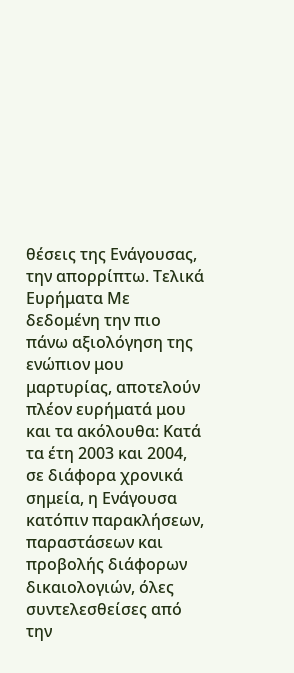θέσεις της Ενάγουσας, την απορρίπτω. Τελικά Ευρήματα Με δεδομένη την πιο πάνω αξιολόγηση της ενώπιον μου μαρτυρίας, αποτελούν πλέον ευρήματά μου και τα ακόλουθα: Κατά τα έτη 2003 και 2004, σε διάφορα χρονικά σημεία, η Ενάγουσα κατόπιν παρακλήσεων, παραστάσεων και προβολής διάφορων δικαιολογιών, όλες συντελεσθείσες από την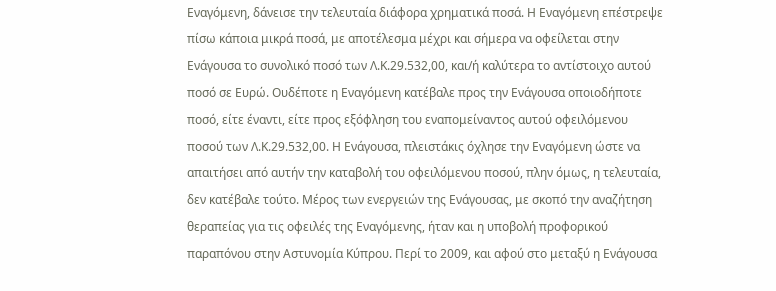Εναγόμενη, δάνεισε την τελευταία διάφορα χρηματικά ποσά. Η Εναγόμενη επέστρεψε πίσω κάποια μικρά ποσά, με αποτέλεσμα μέχρι και σήμερα να οφείλεται στην Ενάγουσα το συνολικό ποσό των Λ.Κ.29.532,00, και/ή καλύτερα το αντίστοιχο αυτού ποσό σε Ευρώ. Ουδέποτε η Εναγόμενη κατέβαλε προς την Ενάγουσα οποιοδήποτε ποσό, είτε έναντι, είτε προς εξόφληση του εναπομείναντος αυτού οφειλόμενου ποσού των Λ.Κ.29.532,00. Η Ενάγουσα, πλειστάκις όχλησε την Εναγόμενη ώστε να απαιτήσει από αυτήν την καταβολή του οφειλόμενου ποσού, πλην όμως, η τελευταία, δεν κατέβαλε τούτο. Μέρος των ενεργειών της Ενάγουσας, με σκοπό την αναζήτηση θεραπείας για τις οφειλές της Εναγόμενης, ήταν και η υποβολή προφορικού παραπόνου στην Αστυνομία Κύπρου. Περί το 2009, και αφού στο μεταξύ η Ενάγουσα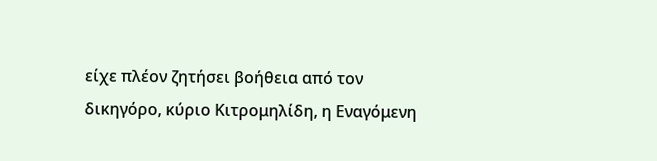είχε πλέον ζητήσει βοήθεια από τον δικηγόρο, κύριο Κιτρομηλίδη, η Εναγόμενη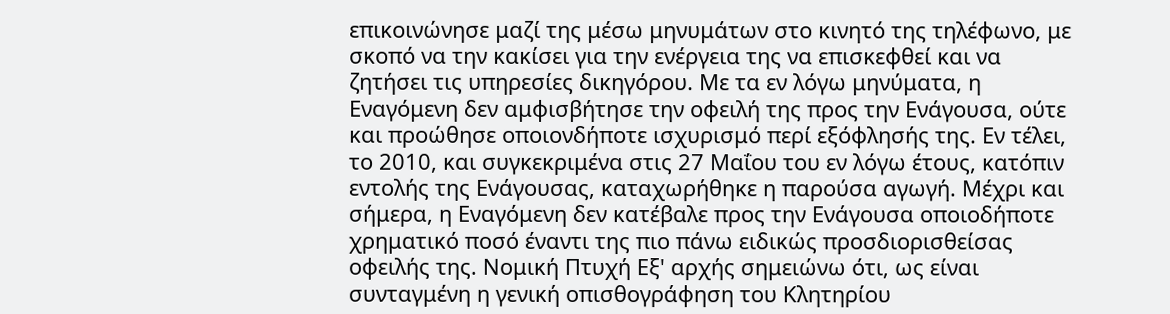επικοινώνησε μαζί της μέσω μηνυμάτων στο κινητό της τηλέφωνο, με σκοπό να την κακίσει για την ενέργεια της να επισκεφθεί και να ζητήσει τις υπηρεσίες δικηγόρου. Με τα εν λόγω μηνύματα, η Εναγόμενη δεν αμφισβήτησε την οφειλή της προς την Ενάγουσα, ούτε και προώθησε οποιονδήποτε ισχυρισμό περί εξόφλησής της. Εν τέλει, το 2010, και συγκεκριμένα στις 27 Μαΐου του εν λόγω έτους, κατόπιν εντολής της Ενάγουσας, καταχωρήθηκε η παρούσα αγωγή. Μέχρι και σήμερα, η Εναγόμενη δεν κατέβαλε προς την Ενάγουσα οποιοδήποτε χρηματικό ποσό έναντι της πιο πάνω ειδικώς προσδιορισθείσας οφειλής της. Νομική Πτυχή Εξ' αρχής σημειώνω ότι, ως είναι συνταγμένη η γενική οπισθογράφηση του Κλητηρίου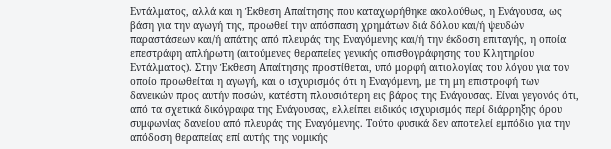Εντάλματος, αλλά και η Έκθεση Απαίτησης που καταχωρήθηκε ακολούθως, η Ενάγουσα, ως βάση για την αγωγή της, προωθεί την απόσπαση χρημάτων διά δόλου και/ή ψευδών παραστάσεων και/ή απάτης από πλευράς της Εναγόμενης και/ή την έκδοση επιταγής, η οποία επεστράφη απλήρωτη (αιτούμενες θεραπείες γενικής οπισθογράφησης του Κλητηρίου Εντάλματος). Στην Έκθεση Απαίτησης προστίθεται, υπό μορφή αιτιολογίας του λόγου για τον οποίο προωθείται η αγωγή, και ο ισχυρισμός ότι η Εναγόμενη, με τη μη επιστροφή των δανεικών προς αυτήν ποσών, κατέστη πλουσιότερη εις βάρος της Ενάγουσας. Είναι γεγονός ότι, από τα σχετικά δικόγραφα της Ενάγουσας, ελλείπει ειδικός ισχυρισμός περί διάρρηξης όρου συμφωνίας δανείου από πλευράς της Εναγόμενης. Τούτο φυσικά δεν αποτελεί εμπόδιο για την απόδοση θεραπείας επί αυτής της νομικής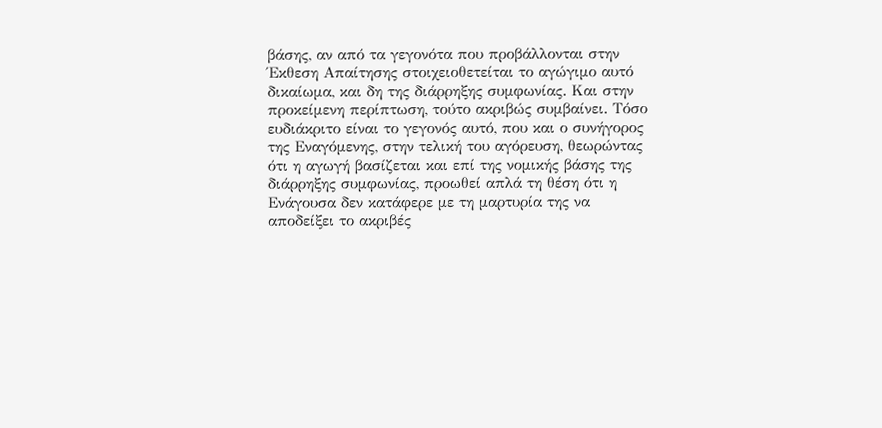βάσης, αν από τα γεγονότα που προβάλλονται στην Έκθεση Απαίτησης στοιχειοθετείται το αγώγιμο αυτό δικαίωμα, και δη της διάρρηξης συμφωνίας. Και στην προκείμενη περίπτωση, τούτο ακριβώς συμβαίνει. Τόσο ευδιάκριτο είναι το γεγονός αυτό, που και ο συνήγορος της Εναγόμενης, στην τελική του αγόρευση, θεωρώντας ότι η αγωγή βασίζεται και επί της νομικής βάσης της διάρρηξης συμφωνίας, προωθεί απλά τη θέση ότι η Ενάγουσα δεν κατάφερε με τη μαρτυρία της να αποδείξει το ακριβές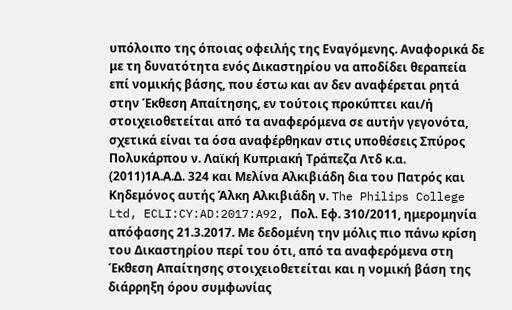υπόλοιπο της όποιας οφειλής της Εναγόμενης. Αναφορικά δε με τη δυνατότητα ενός Δικαστηρίου να αποδίδει θεραπεία επί νομικής βάσης, που έστω και αν δεν αναφέρεται ρητά στην Έκθεση Απαίτησης, εν τούτοις προκύπτει και/ή στοιχειοθετείται από τα αναφερόμενα σε αυτήν γεγονότα, σχετικά είναι τα όσα αναφέρθηκαν στις υποθέσεις Σπύρος Πολυκάρπου ν. Λαϊκή Κυπριακή Τράπεζα Λτδ κ.α.
(2011)1Α.Α.Δ. 324 και Μελίνα Αλκιβιάδη δια του Πατρός και Κηδεμόνος αυτής Άλκη Αλκιβιάδη ν. The Philips College Ltd, ECLI:CY:AD:2017:A92, Πολ. Εφ. 310/2011, ημερομηνία απόφασης 21.3.2017. Με δεδομένη την μόλις πιο πάνω κρίση του Δικαστηρίου περί του ότι, από τα αναφερόμενα στη Έκθεση Απαίτησης στοιχειοθετείται και η νομική βάση της διάρρηξη όρου συμφωνίας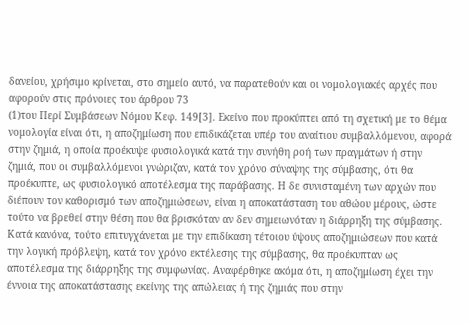δανείου, χρήσιμο κρίνεται, στο σημείο αυτό, να παρατεθούν και οι νομολογιακές αρχές που αφορούν στις πρόνοιες του άρθρου 73
(1)του Περί Συμβάσεων Νόμου Κεφ. 149[3]. Εκείνο που προκύπτει από τη σχετική με το θέμα νομολογία είναι ότι, η αποζημίωση που επιδικάζεται υπέρ του αναίτιου συμβαλλόμενου, αφορά στην ζημιά, η οποία προέκυψε φυσιολογικά κατά την συνήθη ροή των πραγμάτων ή στην ζημιά, που οι συμβαλλόμενοι γνώριζαν, κατά τον χρόνο σύναψης της σύμβασης, ότι θα προέκυπτε, ως φυσιολογικό αποτέλεσμα της παράβασης. Η δε συνισταμένη των αρχών που διέπουν τον καθορισμό των αποζημιώσεων, είναι η αποκατάσταση του αθώου μέρους, ώστε τούτο να βρεθεί στην θέση που θα βρισκόταν αν δεν σημειωνόταν η διάρρηξη της σύμβασης. Κατά κανόνα, τούτο επιτυγχάνεται με την επιδίκαση τέτοιου ύψους αποζημιώσεων που κατά την λογική πρόβλεψη, κατά τον χρόνο εκτέλεσης της σύμβασης, θα προέκυπταν ως αποτέλεσμα της διάρρηξης της συμφωνίας. Αναφέρθηκε ακόμα ότι, η αποζημίωση έχει την έννοια της αποκατάστασης εκείνης της απώλειας ή της ζημιάς που στην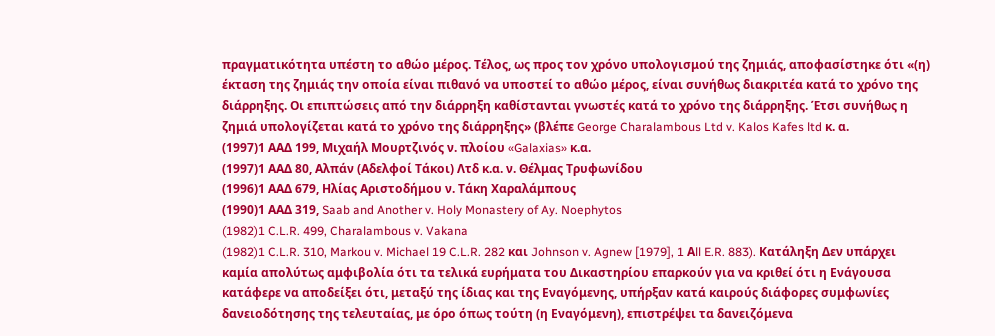πραγματικότητα υπέστη το αθώο μέρος. Τέλος, ως προς τον χρόνο υπολογισμού της ζημιάς, αποφασίστηκε ότι «(η) έκταση της ζημιάς την οποία είναι πιθανό να υποστεί το αθώο μέρος, είναι συνήθως διακριτέα κατά το χρόνο της διάρρηξης. Οι επιπτώσεις από την διάρρηξη καθίστανται γνωστές κατά το χρόνο της διάρρηξης. Έτσι συνήθως η ζημιά υπολογίζεται κατά το χρόνο της διάρρηξης» (βλέπε George Charalambous Ltd v. Kalos Kafes ltd κ. α.
(1997)1 ΑΑΔ 199, Μιχαήλ Μουρτζινός ν. πλοίου «Galaxias» κ.α.
(1997)1 ΑΑΔ 80, Αλπάν (Αδελφοί Τάκοι) Λτδ κ.α. ν. Θέλμας Τρυφωνίδου
(1996)1 ΑΑΔ 679, Ηλίας Αριστοδήμου ν. Τάκη Χαραλάμπους
(1990)1 ΑΑΔ 319, Saab and Another v. Holy Monastery of Ay. Noephytos
(1982)1 C.L.R. 499, Charalambous v. Vakana
(1982)1 C.L.R. 310, Markou v. Michael 19 C.L.R. 282 και Johnson v. Agnew [1979], 1 Αll E.R. 883). Κατάληξη Δεν υπάρχει καμία απολύτως αμφιβολία ότι τα τελικά ευρήματα του Δικαστηρίου επαρκούν για να κριθεί ότι η Ενάγουσα κατάφερε να αποδείξει ότι, μεταξύ της ίδιας και της Εναγόμενης, υπήρξαν κατά καιρούς διάφορες συμφωνίες δανειοδότησης της τελευταίας, με όρο όπως τούτη (η Εναγόμενη), επιστρέψει τα δανειζόμενα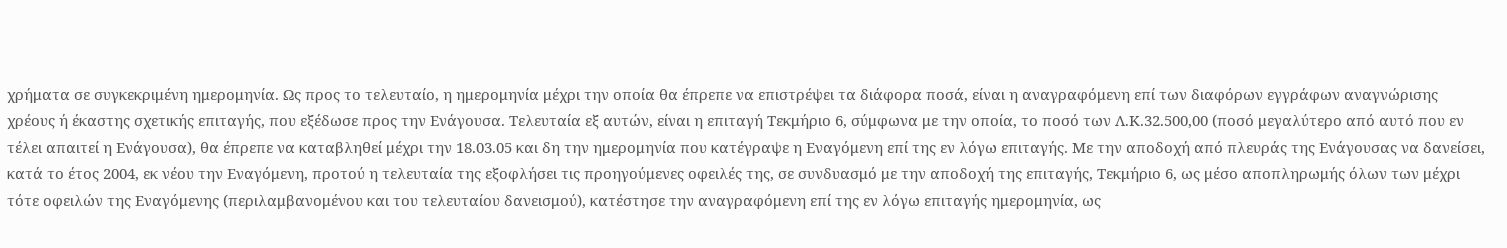χρήματα σε συγκεκριμένη ημερομηνία. Ως προς το τελευταίο, η ημερομηνία μέχρι την οποία θα έπρεπε να επιστρέψει τα διάφορα ποσά, είναι η αναγραφόμενη επί των διαφόρων εγγράφων αναγνώρισης χρέους ή έκαστης σχετικής επιταγής, που εξέδωσε προς την Ενάγουσα. Τελευταία εξ αυτών, είναι η επιταγή Τεκμήριο 6, σύμφωνα με την οποία, το ποσό των Λ.Κ.32.500,00 (ποσό μεγαλύτερο από αυτό που εν τέλει απαιτεί η Ενάγουσα), θα έπρεπε να καταβληθεί μέχρι την 18.03.05 και δη την ημερομηνία που κατέγραψε η Εναγόμενη επί της εν λόγω επιταγής. Με την αποδοχή από πλευράς της Ενάγουσας να δανείσει, κατά το έτος 2004, εκ νέου την Εναγόμενη, προτού η τελευταία της εξοφλήσει τις προηγούμενες οφειλές της, σε συνδυασμό με την αποδοχή της επιταγής, Τεκμήριο 6, ως μέσο αποπληρωμής όλων των μέχρι τότε οφειλών της Εναγόμενης (περιλαμβανομένου και του τελευταίου δανεισμού), κατέστησε την αναγραφόμενη επί της εν λόγω επιταγής ημερομηνία, ως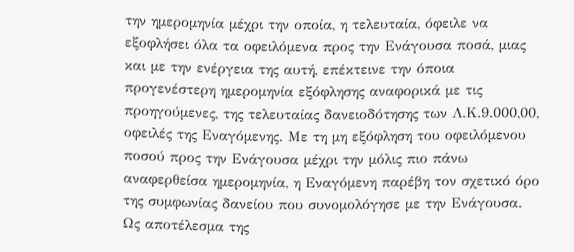την ημερομηνία μέχρι την οποία, η τελευταία, όφειλε να εξοφλήσει όλα τα οφειλόμενα προς την Ενάγουσα ποσά, μιας και με την ενέργεια της αυτή, επέκτεινε την όποια προγενέστερη ημερομηνία εξόφλησης αναφορικά με τις προηγούμενες, της τελευταίας δανειοδότησης των Λ.Κ.9.000,00, οφειλές της Εναγόμενης. Με τη μη εξόφληση του οφειλόμενου ποσού προς την Ενάγουσα μέχρι την μόλις πιο πάνω αναφερθείσα ημερομηνία, η Εναγόμενη παρέβη τον σχετικό όρο της συμφωνίας δανείου που συνομολόγησε με την Ενάγουσα. Ως αποτέλεσμα της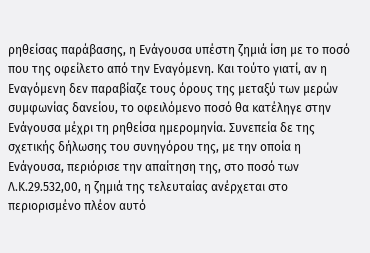ρηθείσας παράβασης, η Ενάγουσα υπέστη ζημιά ίση με το ποσό που της οφείλετο από την Εναγόμενη. Και τούτο γιατί, αν η Εναγόμενη δεν παραβίαζε τους όρους της μεταξύ των μερών συμφωνίας δανείου, το οφειλόμενο ποσό θα κατέληγε στην Ενάγουσα μέχρι τη ρηθείσα ημερομηνία. Συνεπεία δε της σχετικής δήλωσης του συνηγόρου της, με την οποία η Ενάγουσα, περιόρισε την απαίτηση της, στο ποσό των Λ.Κ.29.532,00, η ζημιά της τελευταίας ανέρχεται στο περιορισμένο πλέον αυτό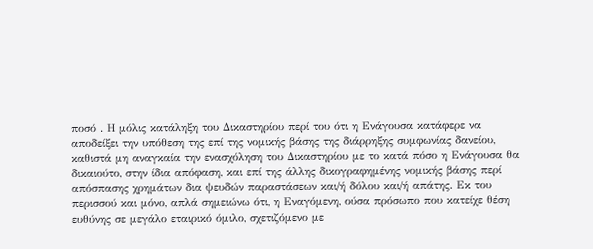ποσό . Η μόλις κατάληξη του Δικαστηρίου περί του ότι η Ενάγουσα κατάφερε να αποδείξει την υπόθεση της επί της νομικής βάσης της διάρρηξης συμφωνίας δανείου, καθιστά μη αναγκαία την ενασχόληση του Δικαστηρίου με το κατά πόσο η Ενάγουσα θα δικαιούτο, στην ίδια απόφαση, και επί της άλλης δικογραφημένης νομικής βάσης περί απόσπασης χρημάτων δια ψευδών παραστάσεων και/ή δόλου και/ή απάτης. Εκ του περισσού και μόνο, απλά σημειώνω ότι, η Εναγόμενη, ούσα πρόσωπο που κατείχε θέση ευθύνης σε μεγάλο εταιρικό όμιλο, σχετιζόμενο με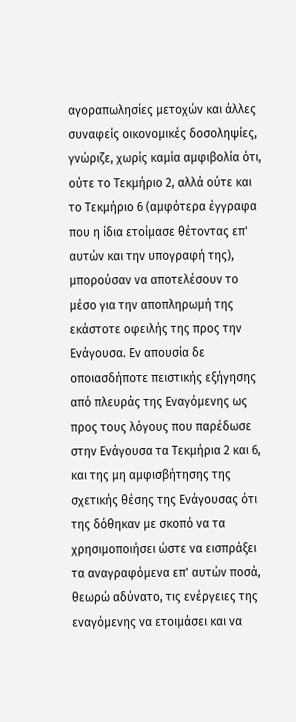αγοραπωλησίες μετοχών και άλλες συναφείς οικονομικές δοσοληψίες, γνώριζε, χωρίς καμία αμφιβολία ότι, ούτε το Τεκμήριο 2, αλλά ούτε και το Τεκμήριο 6 (αμφότερα έγγραφα που η ίδια ετοίμασε θέτοντας επ' αυτών και την υπογραφή της), μπορούσαν να αποτελέσουν το μέσο για την αποπληρωμή της εκάστοτε οφειλής της προς την Ενάγουσα. Εν απουσία δε οποιασδήποτε πειστικής εξήγησης από πλευράς της Εναγόμενης ως προς τους λόγους που παρέδωσε στην Ενάγουσα τα Τεκμήρια 2 και 6, και της μη αμφισβήτησης της σχετικής θέσης της Ενάγουσας ότι της δόθηκαν με σκοπό να τα χρησιμοποιήσει ώστε να εισπράξει τα αναγραφόμενα επ' αυτών ποσά, θεωρώ αδύνατο, τις ενέργειες της εναγόμενης να ετοιμάσει και να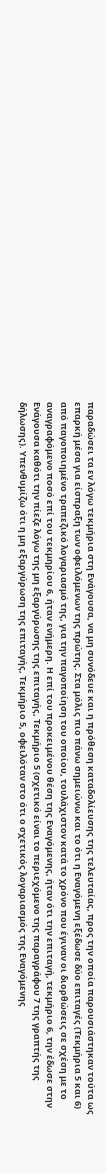παραδώσει τα εν λόγω τεκμήρια στη Ενάγουσα, να μη συνόδευε και η πρόθεση καταδολίευσης της τελευταίας, προς την οποία παρουσιάστηκαν τούτα ως επαρκή μέσα για είσπραξη των οφειλόμενων της πρώτης. Στα μόλις πιο πάνω σημειώνω και το ότι η Εναγόμενη εξέδωσε δύο επιταγές (Τεκμήρια 5 και 6) από παγοποιημένο τραπεζικό λογαριασμό της, για την παγοποίηση του οποίου, τουλάχιστον κατά το χρόνο που έγιναν οι διορθώσεις σε σχέση με το αναγραφόμενο ποσό επί του τεκμηρίου 6, ήταν ενήμερη. Η επί του προκειμένου θέση της Εναγόμενης, ήταν ότι την επιταγή, τεκμήριο 6, την έδωσε στην Ενάγουσα καθότι την πίεζε λόγω της μη εξαργύρωσης της επιταγής, Τεκμήριο 5 (σχετικό είναι το περιεχόμενο της παραγράφου 7 της γραπτής της δήλωσης). Υπενθυμίζω ότι η μη εξαργύρωση της επιταγής, Τεκμήριο 5, οφειλόταν στο ότι ο σχετικός λογαριασμός της Εναγόμενης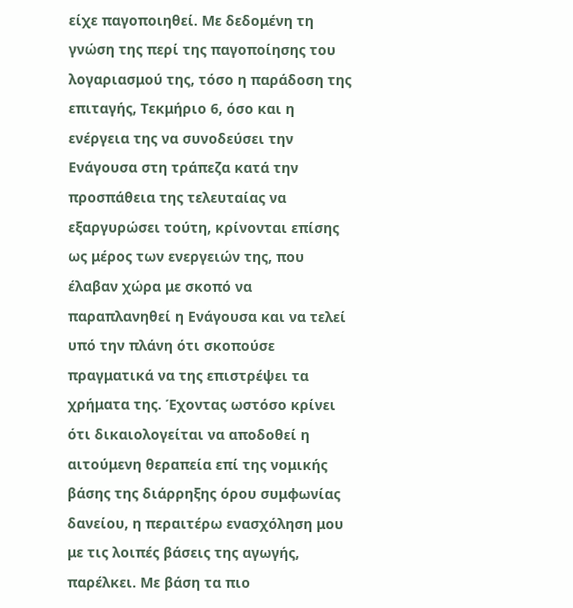είχε παγοποιηθεί. Με δεδομένη τη γνώση της περί της παγοποίησης του λογαριασμού της, τόσο η παράδοση της επιταγής, Τεκμήριο 6, όσο και η ενέργεια της να συνοδεύσει την Ενάγουσα στη τράπεζα κατά την προσπάθεια της τελευταίας να εξαργυρώσει τούτη, κρίνονται επίσης ως μέρος των ενεργειών της, που έλαβαν χώρα με σκοπό να παραπλανηθεί η Ενάγουσα και να τελεί υπό την πλάνη ότι σκοπούσε πραγματικά να της επιστρέψει τα χρήματα της. Έχοντας ωστόσο κρίνει ότι δικαιολογείται να αποδοθεί η αιτούμενη θεραπεία επί της νομικής βάσης της διάρρηξης όρου συμφωνίας δανείου, η περαιτέρω ενασχόληση μου με τις λοιπές βάσεις της αγωγής, παρέλκει. Με βάση τα πιο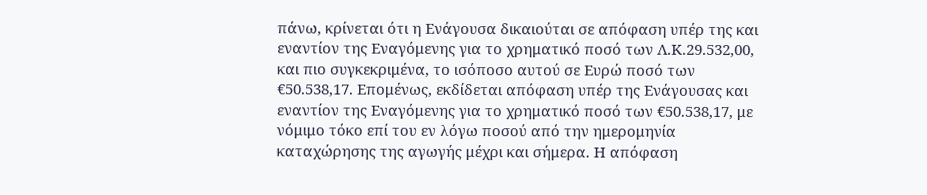πάνω, κρίνεται ότι η Ενάγουσα δικαιούται σε απόφαση υπέρ της και εναντίον της Εναγόμενης για το χρηματικό ποσό των Λ.Κ.29.532,00, και πιο συγκεκριμένα, το ισόποσο αυτού σε Ευρώ ποσό των €50.538,17. Επομένως, εκδίδεται απόφαση υπέρ της Ενάγουσας και εναντίον της Εναγόμενης για το χρηματικό ποσό των €50.538,17, με νόμιμο τόκο επί του εν λόγω ποσού από την ημερομηνία καταχώρησης της αγωγής μέχρι και σήμερα. Η απόφαση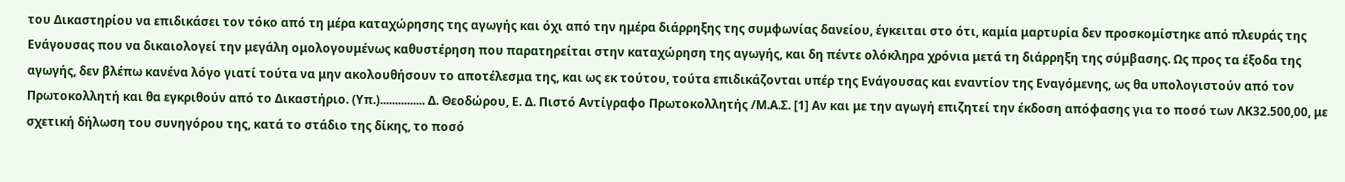του Δικαστηρίου να επιδικάσει τον τόκο από τη μέρα καταχώρησης της αγωγής και όχι από την ημέρα διάρρηξης της συμφωνίας δανείου, έγκειται στο ότι, καμία μαρτυρία δεν προσκομίστηκε από πλευράς της Ενάγουσας που να δικαιολογεί την μεγάλη ομολογουμένως καθυστέρηση που παρατηρείται στην καταχώρηση της αγωγής, και δη πέντε ολόκληρα χρόνια μετά τη διάρρηξη της σύμβασης. Ως προς τα έξοδα της αγωγής, δεν βλέπω κανένα λόγο γιατί τούτα να μην ακολουθήσουν το αποτέλεσμα της, και ως εκ τούτου, τούτα επιδικάζονται υπέρ της Ενάγουσας και εναντίον της Εναγόμενης, ως θα υπολογιστούν από τον Πρωτοκολλητή και θα εγκριθούν από το Δικαστήριο. (Υπ.)............... Δ. Θεοδώρου, Ε. Δ. Πιστό Αντίγραφο Πρωτοκολλητής /Μ.Α.Σ. [1] Αν και με την αγωγή επιζητεί την έκδοση απόφασης για το ποσό των ΛΚ32.500,00, με σχετική δήλωση του συνηγόρου της, κατά το στάδιο της δίκης, το ποσό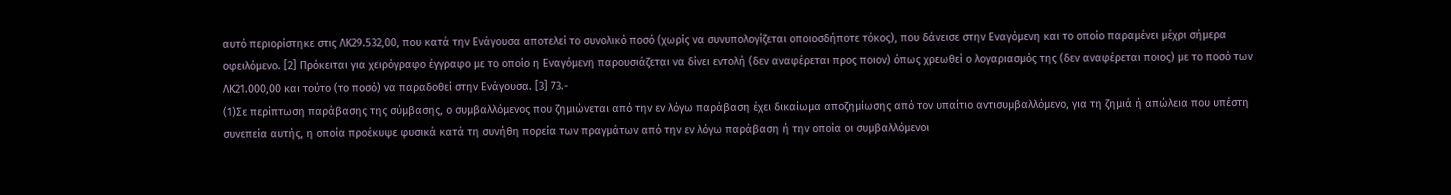αυτό περιορίστηκε στις ΛΚ29.532,00, που κατά την Ενάγουσα αποτελεί το συνολικό ποσό (χωρίς να συνυπολογίζεται οποιοσδήποτε τόκος), που δάνεισε στην Εναγόμενη και το οποίο παραμένει μέχρι σήμερα οφειλόμενο. [2] Πρόκειται για χειρόγραφο έγγραφο με το οποίο η Εναγόμενη παρουσιάζεται να δίνει εντολή (δεν αναφέρεται προς ποιον) όπως χρεωθεί ο λογαριασμός της (δεν αναφέρεται ποιος) με το ποσό των ΛΚ21.000,00 και τούτο (το ποσό) να παραδοθεί στην Ενάγουσα. [3] 73.-
(1)Σε περίπτωση παράβασης της σύμβασης, ο συμβαλλόμενος που ζημιώνεται από την εν λόγω παράβαση έχει δικαίωμα αποζημίωσης από τον υπαίτιο αντισυμβαλλόμενο, για τη ζημιά ή απώλεια που υπέστη συνεπεία αυτής, η οποία προέκυψε φυσικά κατά τη συνήθη πορεία των πραγμάτων από την εν λόγω παράβαση ή την οποία οι συμβαλλόμενοι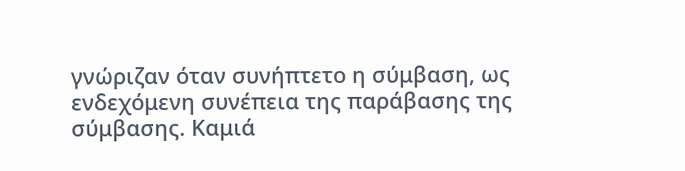γνώριζαν όταν συνήπτετο η σύμβαση, ως ενδεχόμενη συνέπεια της παράβασης της σύμβασης. Καμιά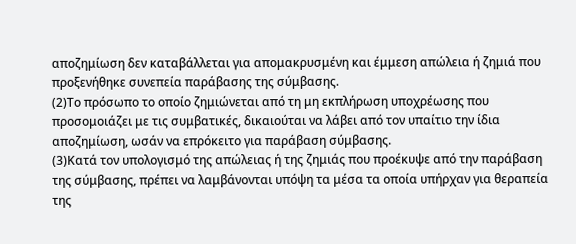αποζημίωση δεν καταβάλλεται για απομακρυσμένη και έμμεση απώλεια ή ζημιά που προξενήθηκε συνεπεία παράβασης της σύμβασης.
(2)Το πρόσωπο το οποίο ζημιώνεται από τη μη εκπλήρωση υποχρέωσης που προσομοιάζει με τις συμβατικές, δικαιούται να λάβει από τον υπαίτιο την ίδια αποζημίωση, ωσάν να επρόκειτο για παράβαση σύμβασης.
(3)Κατά τον υπολογισμό της απώλειας ή της ζημιάς που προέκυψε από την παράβαση της σύμβασης, πρέπει να λαμβάνονται υπόψη τα μέσα τα οποία υπήρχαν για θεραπεία της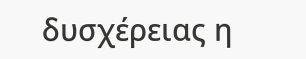δυσχέρειας η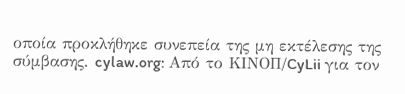οποία προκλήθηκε συνεπεία της μη εκτέλεσης της σύμβασης. cylaw.org: Από το ΚΙΝOΠ/CyLii για τον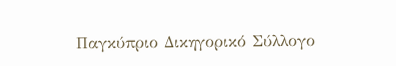Παγκύπριο Δικηγορικό Σύλλογο